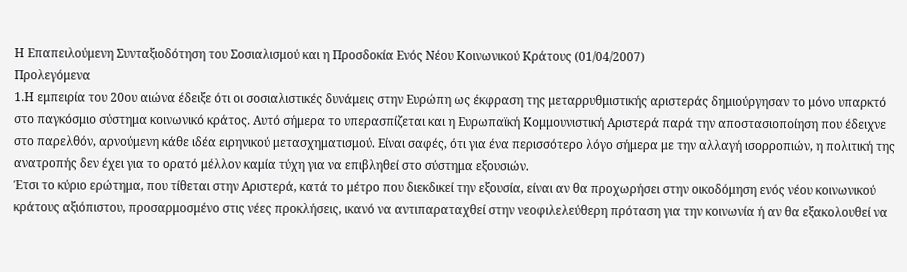Η Επαπειλούμενη Συνταξιοδότηση του Σοσιαλισμού και η Προσδοκία Ενός Νέου Κοινωνικού Κράτους (01/04/2007)
Προλεγόμενα
1.Η εμπειρία του 20ου αιώνα έδειξε ότι οι σοσιαλιστικές δυνάμεις στην Ευρώπη ως έκφραση της μεταρρυθμιστικής αριστεράς δημιούργησαν το μόνο υπαρκτό στο παγκόσμιο σύστημα κοινωνικό κράτος. Αυτό σήμερα το υπερασπίζεται και η Ευρωπαϊκή Κομμουνιστική Αριστερά παρά την αποστασιοποίηση που έδειχνε στο παρελθόν, αρνούμενη κάθε ιδέα ειρηνικού μετασχηματισμού. Είναι σαφές, ότι για ένα περισσότερο λόγο σήμερα με την αλλαγή ισορροπιών, η πολιτική της ανατροπής δεν έχει για το ορατό μέλλον καμία τύχη για να επιβληθεί στο σύστημα εξουσιών.
Έτσι το κύριο ερώτημα, που τίθεται στην Αριστερά, κατά το μέτρο που διεκδικεί την εξουσία, είναι αν θα προχωρήσει στην οικοδόμηση ενός νέου κοινωνικού κράτους αξιόπιστου, προσαρμοσμένο στις νέες προκλήσεις, ικανό να αντιπαραταχθεί στην νεοφιλελεύθερη πρόταση για την κοινωνία ή αν θα εξακολουθεί να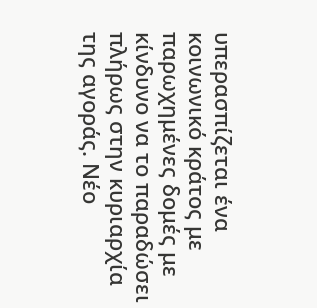υπερασπίζεται ένα κοινωνικό κράτος με παρωχημένες δομές με κίνδυνο να το παραδώσει πλήρως στην κυριαρχία της αγοράς. Νέο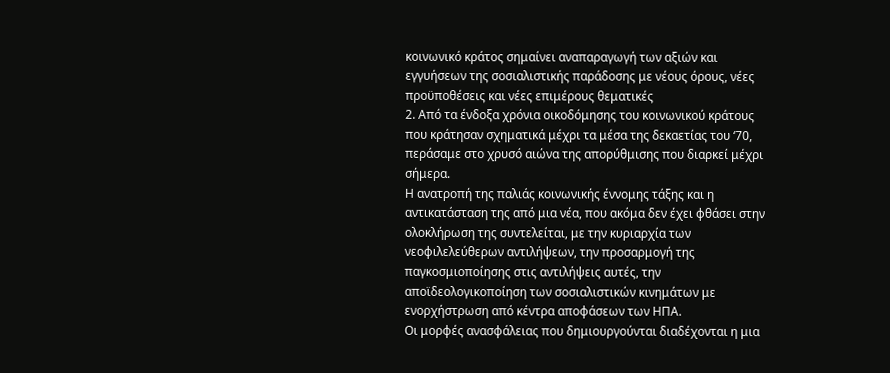κοινωνικό κράτος σημαίνει αναπαραγωγή των αξιών και εγγυήσεων της σοσιαλιστικής παράδοσης με νέους όρους, νέες προϋποθέσεις και νέες επιμέρους θεματικές
2. Από τα ένδοξα χρόνια οικοδόμησης του κοινωνικού κράτους που κράτησαν σχηματικά μέχρι τα μέσα της δεκαετίας του ‘70, περάσαμε στο χρυσό αιώνα της απορύθμισης που διαρκεί μέχρι σήμερα.
Η ανατροπή της παλιάς κοινωνικής έννομης τάξης και η αντικατάσταση της από μια νέα, που ακόμα δεν έχει φθάσει στην ολοκλήρωση της συντελείται, με την κυριαρχία των νεοφιλελεύθερων αντιλήψεων, την προσαρμογή της παγκοσμιοποίησης στις αντιλήψεις αυτές, την αποϊδεολογικοποίηση των σοσιαλιστικών κινημάτων με ενορχήστρωση από κέντρα αποφάσεων των ΗΠΑ.
Οι μορφές ανασφάλειας που δημιουργούνται διαδέχονται η μια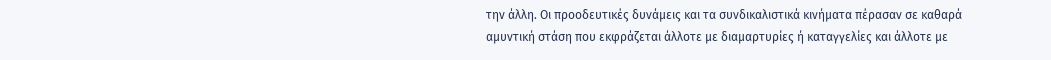την άλλη. Οι προοδευτικές δυνάμεις και τα συνδικαλιστικά κινήματα πέρασαν σε καθαρά αμυντική στάση που εκφράζεται άλλοτε με διαμαρτυρίες ή καταγγελίες και άλλοτε με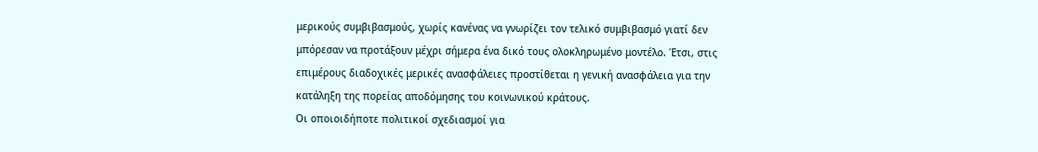μερικούς συμβιβασμούς, χωρίς κανένας να γνωρίζει τον τελικό συμβιβασμό γιατί δεν μπόρεσαν να προτάξουν μέχρι σήμερα ένα δικό τους ολοκληρωμένο μοντέλο. Έτσι, στις επιμέρους διαδοχικές μερικές ανασφάλειες προστίθεται η γενική ανασφάλεια για την κατάληξη της πορείας αποδόμησης του κοινωνικού κράτους.
Οι οποιοιδήποτε πολιτικοί σχεδιασμοί για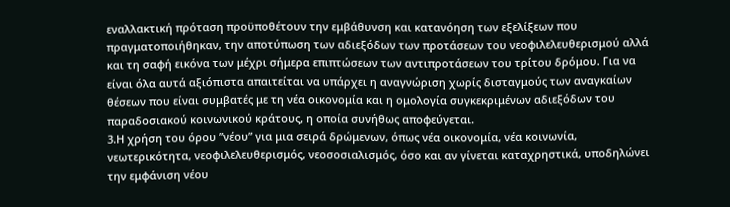εναλλακτική πρόταση προϋποθέτουν την εμβάθυνση και κατανόηση των εξελίξεων που πραγματοποιήθηκαν, την αποτύπωση των αδιεξόδων των προτάσεων του νεοφιλελευθερισμού αλλά και τη σαφή εικόνα των μέχρι σήμερα επιπτώσεων των αντιπροτάσεων του τρίτου δρόμου. Για να είναι όλα αυτά αξιόπιστα απαιτείται να υπάρχει η αναγνώριση χωρίς δισταγμούς των αναγκαίων θέσεων που είναι συμβατές με τη νέα οικονομία και η ομολογία συγκεκριμένων αδιεξόδων του παραδοσιακού κοινωνικού κράτους, η οποία συνήθως αποφεύγεται.
3.Η χρήση του όρου ”νέου” για μια σειρά δρώμενων, όπως νέα οικονομία, νέα κοινωνία, νεωτερικότητα, νεοφιλελευθερισμός, νεοσοσιαλισμός, όσο και αν γίνεται καταχρηστικά, υποδηλώνει την εμφάνιση νέου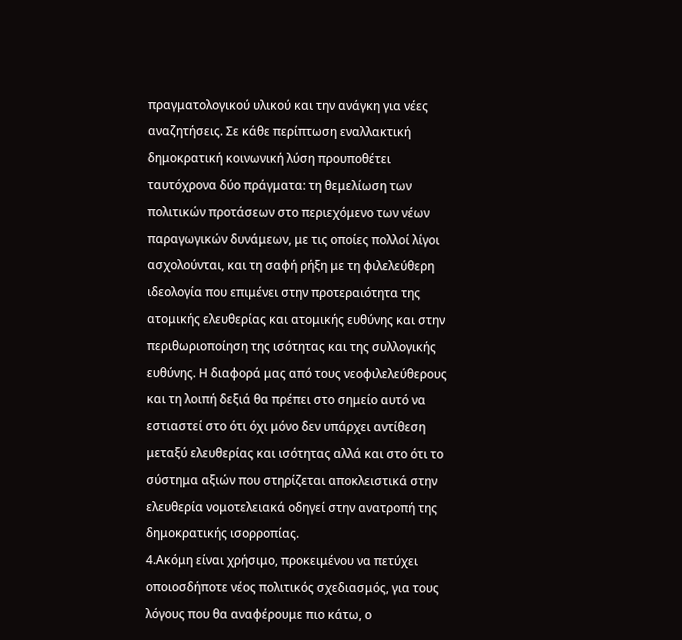πραγματολογικού υλικού και την ανάγκη για νέες αναζητήσεις. Σε κάθε περίπτωση εναλλακτική δημοκρατική κοινωνική λύση προυποθέτει ταυτόχρονα δύο πράγματα: τη θεμελίωση των πολιτικών προτάσεων στο περιεχόμενο των νέων παραγωγικών δυνάμεων, με τις οποίες πολλοί λίγοι ασχολούνται, και τη σαφή ρήξη με τη φιλελεύθερη ιδεολογία που επιμένει στην προτεραιότητα της ατομικής ελευθερίας και ατομικής ευθύνης και στην περιθωριοποίηση της ισότητας και της συλλογικής ευθύνης. Η διαφορά μας από τους νεοφιλελεύθερους και τη λοιπή δεξιά θα πρέπει στο σημείο αυτό να εστιαστεί στο ότι όχι μόνο δεν υπάρχει αντίθεση μεταξύ ελευθερίας και ισότητας αλλά και στο ότι το σύστημα αξιών που στηρίζεται αποκλειστικά στην ελευθερία νομοτελειακά οδηγεί στην ανατροπή της δημοκρατικής ισορροπίας.
4.Ακόμη είναι χρήσιμο, προκειμένου να πετύχει οποιοσδήποτε νέος πολιτικός σχεδιασμός, για τους λόγους που θα αναφέρουμε πιο κάτω, ο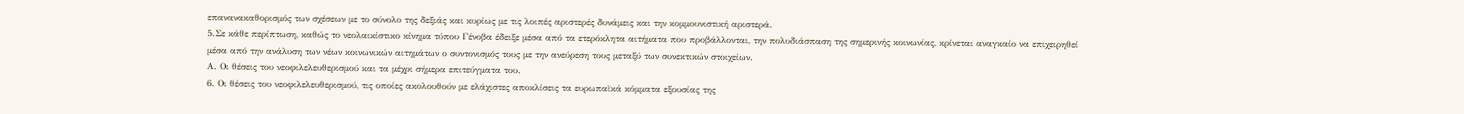επανανακαθορισμός των σχέσεων με το σύνολο της δεξιάς και κυρίως με τις λοιπές αριστερές δυνάμεις και την κομμουνιστική αριστερά.
5.Σε κάθε περίπτωση, καθώς το νεολαικίστικο κίνημα τύπου Γένοβα έδειξε μέσα από τα ετερόκλητα αιτήματα που προβάλλονται, την πολυδιάσπαση της σημερινής κοινωνίας, κρίνεται αναγκαίο να επιχειρηθεί μέσα από την ανάλυση των νέων κοινωνικών αιτημάτων ο συντονισμός τους με την ανεύρεση τους μεταξύ των συνεκτικών στοιχείων.
Α. Οι θέσεις του νεοφιλελευθερισμού και τα μέχρι σήμερα επιτεύγματα του.
6. Οι θέσεις του νεοφιλελευθερισμού, τις οποίες ακολουθούν με ελάχιστες αποκλίσεις τα ευρωπαϊκά κόμματα εξουσίας της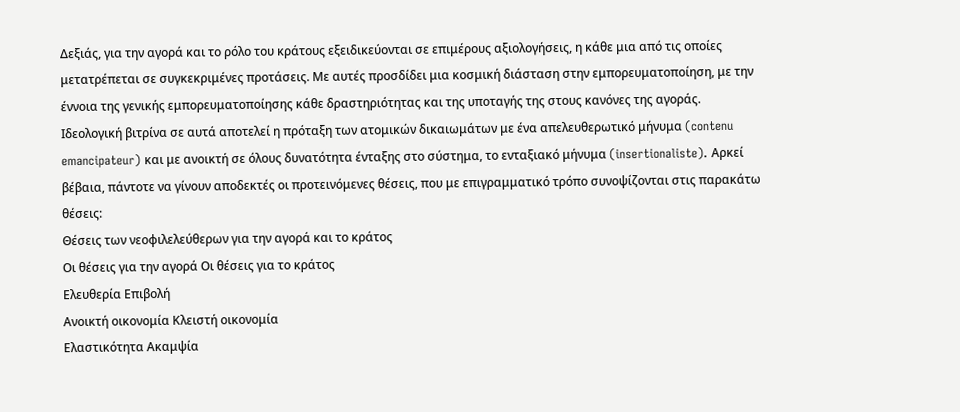Δεξιάς, για την αγορά και το ρόλο του κράτους εξειδικεύονται σε επιμέρους αξιολογήσεις, η κάθε μια από τις οποίες μετατρέπεται σε συγκεκριμένες προτάσεις. Με αυτές προσδίδει μια κοσμική διάσταση στην εμπορευματοποίηση, με την έννοια της γενικής εμπορευματοποίησης κάθε δραστηριότητας και της υποταγής της στους κανόνες της αγοράς. Ιδεολογική βιτρίνα σε αυτά αποτελεί η πρόταξη των ατομικών δικαιωμάτων με ένα απελευθερωτικό μήνυμα (contenu emancipateur) και με ανοικτή σε όλους δυνατότητα ένταξης στο σύστημα, το ενταξιακό μήνυμα (insertionaliste). Αρκεί βέβαια, πάντοτε να γίνουν αποδεκτές οι προτεινόμενες θέσεις, που με επιγραμματικό τρόπο συνοψίζονται στις παρακάτω θέσεις:
Θέσεις των νεοφιλελεύθερων για την αγορά και το κράτος
Οι θέσεις για την αγορά Οι θέσεις για το κράτος
Ελευθερία Επιβολή
Ανοικτή οικονομία Κλειστή οικονομία
Ελαστικότητα Ακαμψία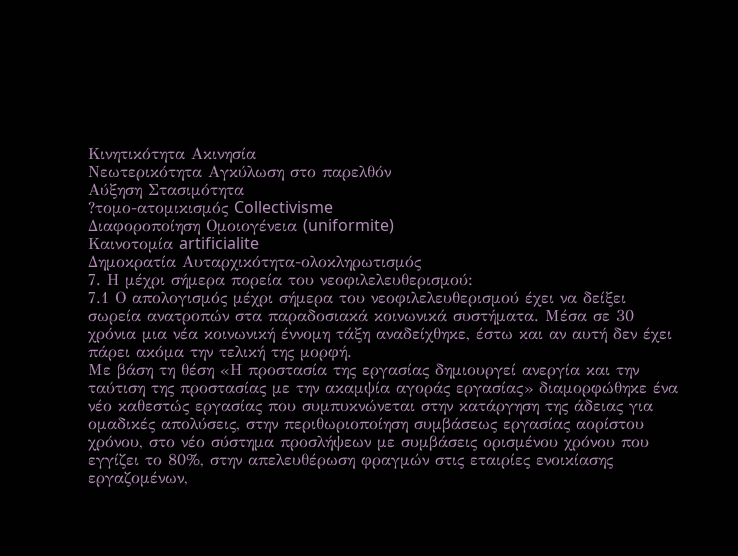Κινητικότητα Ακινησία
Νεωτερικότητα Αγκύλωση στο παρελθόν
Αύξηση Στασιμότητα
?τομο-ατομικισμός Collectivisme
Διαφοροποίηση Ομοιογένεια (uniformite)
Καινοτομία artificialite
Δημοκρατία Αυταρχικότητα-ολοκληρωτισμός
7. Η μέχρι σήμερα πορεία του νεοφιλελευθερισμού:
7.1 Ο απολογισμός μέχρι σήμερα του νεοφιλελευθερισμού έχει να δείξει σωρεία ανατροπών στα παραδοσιακά κοινωνικά συστήματα. Μέσα σε 30 χρόνια μια νέα κοινωνική έννομη τάξη αναδείχθηκε, έστω και αν αυτή δεν έχει πάρει ακόμα την τελική της μορφή.
Με βάση τη θέση «Η προστασία της εργασίας δημιουργεί ανεργία και την ταύτιση της προστασίας με την ακαμψία αγοράς εργασίας» διαμορφώθηκε ένα νέο καθεστώς εργασίας που συμπυκνώνεται στην κατάργηση της άδειας για ομαδικές απολύσεις, στην περιθωριοποίηση συμβάσεως εργασίας αορίστου χρόνου, στο νέο σύστημα προσλήψεων με συμβάσεις ορισμένου χρόνου που εγγίζει το 80%, στην απελευθέρωση φραγμών στις εταιρίες ενοικίασης εργαζομένων,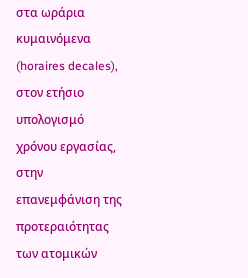στα ωράρια κυμαινόμενα (horaires decales), στον ετήσιο υπολογισμό χρόνου εργασίας, στην επανεμφάνιση της προτεραιότητας των ατομικών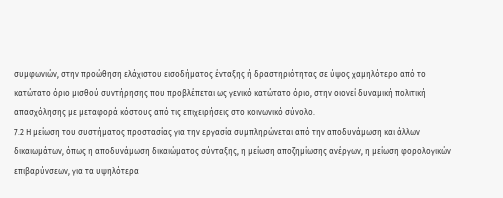συμφωνιών, στην προώθηση ελάχιστου εισοδήματος ένταξης ή δραστηριότητας σε ύψος χαμηλότερο από το κατώτατο όριο μισθού συντήρησης που προβλέπεται ως γενικό κατώτατο όριο, στην οιονεί δυναμική πολιτική απασχόλησης με μεταφορά κόστους από τις επιχειρήσεις στο κοινωνικό σύνολο.
7.2 Η μείωση του συστήματος προστασίας για την εργασία συμπληρώνεται από την αποδυνάμωση και άλλων δικαιωμάτων, όπως η αποδυνάμωση δικαιώματος σύνταξης, η μείωση αποζημίωσης ανέργων, η μείωση φορολογικών επιβαρύνσεων, για τα υψηλότερα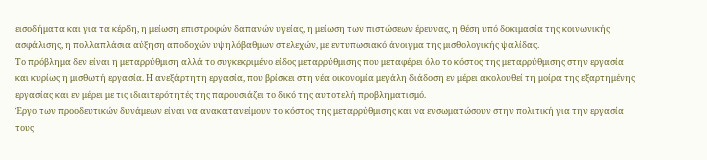εισοδήματα και για τα κέρδη, η μείωση επιστροφών δαπανών υγείας, η μείωση των πιστώσεων έρευνας, η θέση υπό δοκιμασία της κοινωνικής ασφάλισης, η πολλαπλάσια αύξηση αποδοχών υψηλόβαθμων στελεχών, με εντυπωσιακό άνοιγμα της μισθολογικής ψαλίδας.
Το πρόβλημα δεν είναι η μεταρρύθμιση αλλά το συγκεκριμένο είδος μεταρρύθμισης που μεταφέρει όλο το κόστος της μεταρρύθμισης στην εργασία και κυρίως η μισθωτή εργασία. Η ανεξάρτητη εργασία, που βρίσκει στη νέα οικονομία μεγάλη διάδοση εν μέρει ακολουθεί τη μοίρα της εξαρτημένης εργασίας και εν μέρει με τις ιδιαιτερότητές της παρουσιάζει το δικό της αυτοτελή προβληματισμό.
Έργο των προοδευτικών δυνάμεων είναι να ανακατανείμουν το κόστος της μεταρρύθμισης και να ενσωματώσουν στην πολιτική για την εργασία τους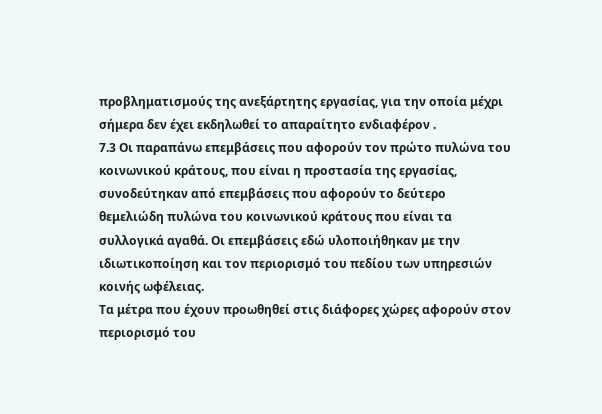προβληματισμούς της ανεξάρτητης εργασίας, για την οποία μέχρι σήμερα δεν έχει εκδηλωθεί το απαραίτητο ενδιαφέρον .
7.3 Οι παραπάνω επεμβάσεις που αφορούν τον πρώτο πυλώνα του κοινωνικού κράτους, που είναι η προστασία της εργασίας, συνοδεύτηκαν από επεμβάσεις που αφορούν το δεύτερο θεμελιώδη πυλώνα του κοινωνικού κράτους που είναι τα συλλογικά αγαθά. Οι επεμβάσεις εδώ υλοποιήθηκαν με την ιδιωτικοποίηση και τον περιορισμό του πεδίου των υπηρεσιών κοινής ωφέλειας.
Τα μέτρα που έχουν προωθηθεί στις διάφορες χώρες αφορούν στον περιορισμό του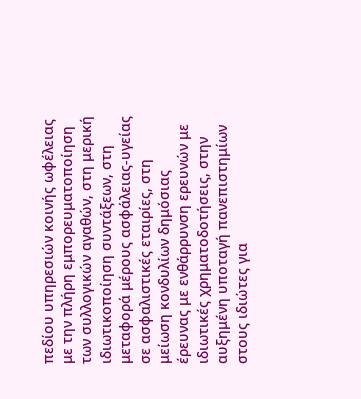πεδίου υπηρεσιών κοινής ωφέλειας με την πλήρη εμπορευματοποίηση των συλλογικών αγαθών, στη μερική ιδιωτικοποίηση συντάξεων, στη μεταφορά μέρους ασφάλειας-υγείας σε ασφαλιστικές εταιρίες, στη μείωση κονδυλίων δημόσιας έρευνας με ενθάρρυνση ερευνών με ιδιωτικές χρηματοδοτήσεις, στην αυξημένη υποταγή πανεπιστημίων στους ιδιώτες για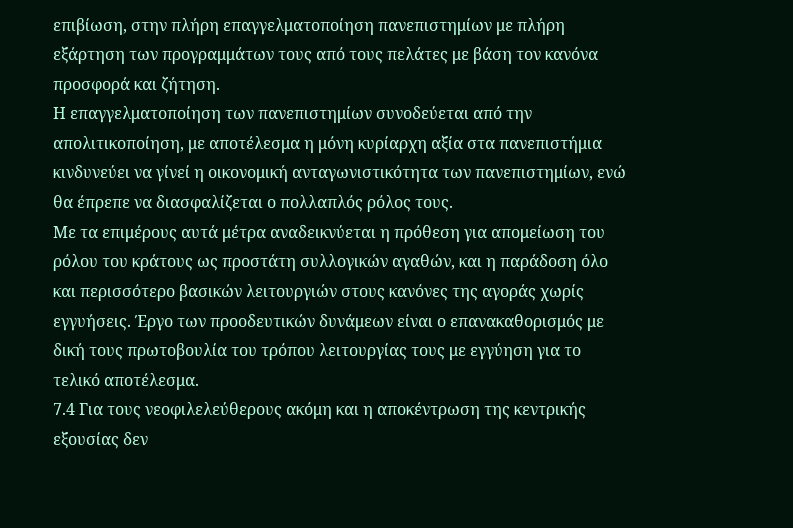επιβίωση, στην πλήρη επαγγελματοποίηση πανεπιστημίων με πλήρη εξάρτηση των προγραμμάτων τους από τους πελάτες με βάση τον κανόνα προσφορά και ζήτηση.
Η επαγγελματοποίηση των πανεπιστημίων συνοδεύεται από την απολιτικοποίηση, με αποτέλεσμα η μόνη κυρίαρχη αξία στα πανεπιστήμια κινδυνεύει να γίνεί η οικονομική ανταγωνιστικότητα των πανεπιστημίων, ενώ θα έπρεπε να διασφαλίζεται ο πολλαπλός ρόλος τους.
Με τα επιμέρους αυτά μέτρα αναδεικνύεται η πρόθεση για απομείωση του ρόλου του κράτους ως προστάτη συλλογικών αγαθών, και η παράδοση όλο και περισσότερο βασικών λειτουργιών στους κανόνες της αγοράς χωρίς εγγυήσεις. Έργο των προοδευτικών δυνάμεων είναι ο επανακαθορισμός με δική τους πρωτοβουλία του τρόπου λειτουργίας τους με εγγύηση για το τελικό αποτέλεσμα.
7.4 Για τους νεοφιλελεύθερους ακόμη και η αποκέντρωση της κεντρικής εξουσίας δεν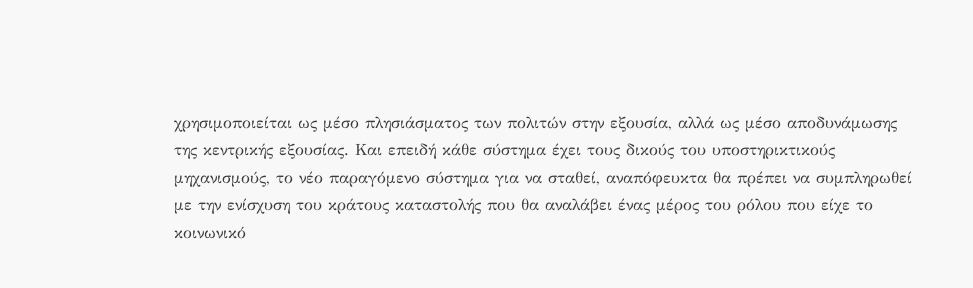χρησιμοποιείται ως μέσο πλησιάσματος των πολιτών στην εξουσία, αλλά ως μέσο αποδυνάμωσης της κεντρικής εξουσίας. Και επειδή κάθε σύστημα έχει τους δικούς του υποστηρικτικούς μηχανισμούς, το νέο παραγόμενο σύστημα για να σταθεί, αναπόφευκτα θα πρέπει να συμπληρωθεί με την ενίσχυση του κράτους καταστολής που θα αναλάβει ένας μέρος του ρόλου που είχε το κοινωνικό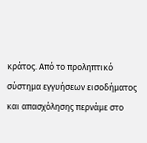κράτος. Από το προληπτικό σύστημα εγγυήσεων εισοδήματος και απασχόλησης περνάμε στο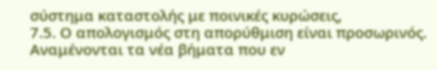σύστημα καταστολής με ποινικές κυρώσεις,
7.5. Ο απολογισμός στη απορύθμιση είναι προσωρινός. Αναμένονται τα νέα βήματα που εν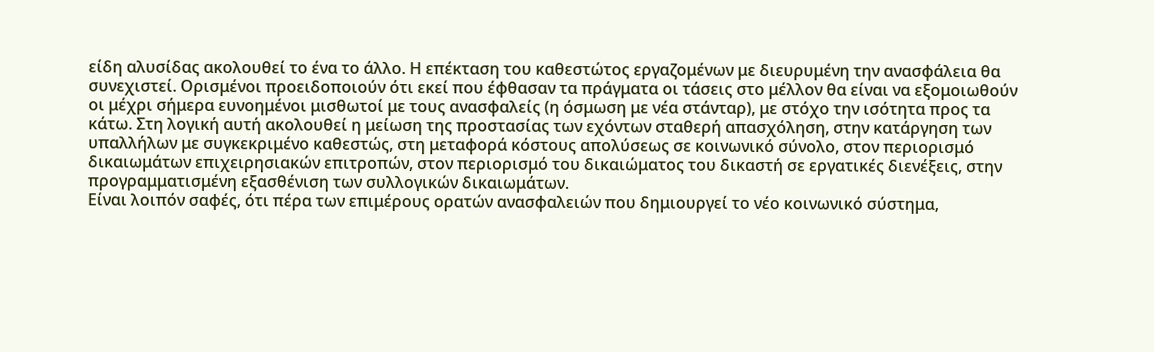είδη αλυσίδας ακολουθεί το ένα το άλλο. Η επέκταση του καθεστώτος εργαζομένων με διευρυμένη την ανασφάλεια θα συνεχιστεί. Ορισμένοι προειδοποιούν ότι εκεί που έφθασαν τα πράγματα οι τάσεις στο μέλλον θα είναι να εξομοιωθούν οι μέχρι σήμερα ευνοημένοι μισθωτοί με τους ανασφαλείς (η όσμωση με νέα στάνταρ), με στόχο την ισότητα προς τα κάτω. Στη λογική αυτή ακολουθεί η μείωση της προστασίας των εχόντων σταθερή απασχόληση, στην κατάργηση των υπαλλήλων με συγκεκριμένο καθεστώς, στη μεταφορά κόστους απολύσεως σε κοινωνικό σύνολο, στον περιορισμό δικαιωμάτων επιχειρησιακών επιτροπών, στον περιορισμό του δικαιώματος του δικαστή σε εργατικές διενέξεις, στην προγραμματισμένη εξασθένιση των συλλογικών δικαιωμάτων.
Είναι λοιπόν σαφές, ότι πέρα των επιμέρους ορατών ανασφαλειών που δημιουργεί το νέο κοινωνικό σύστημα,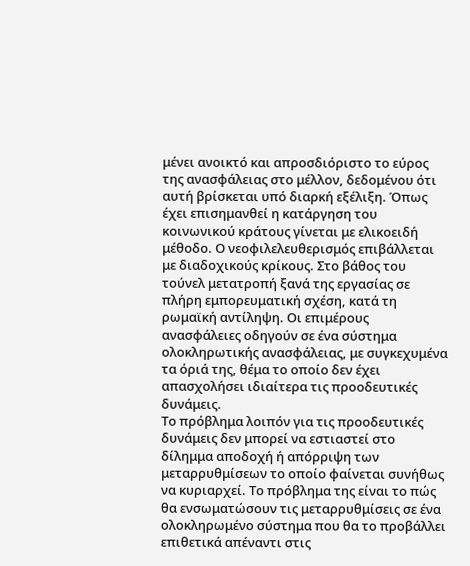μένει ανοικτό και απροσδιόριστο το εύρος της ανασφάλειας στο μέλλον, δεδομένου ότι αυτή βρίσκεται υπό διαρκή εξέλιξη. Όπως έχει επισημανθεί η κατάργηση του κοινωνικού κράτους γίνεται με ελικοειδή μέθοδο. Ο νεοφιλελευθερισμός επιβάλλεται με διαδοχικούς κρίκους. Στο βάθος του τούνελ μετατροπή ξανά της εργασίας σε πλήρη εμπορευματική σχέση, κατά τη ρωμαϊκή αντίληψη. Οι επιμέρους ανασφάλειες οδηγούν σε ένα σύστημα ολοκληρωτικής ανασφάλειας, με συγκεχυμένα τα όριά της, θέμα το οποίο δεν έχει απασχολήσει ιδιαίτερα τις προοδευτικές δυνάμεις.
Το πρόβλημα λοιπόν για τις προοδευτικές δυνάμεις δεν μπορεί να εστιαστεί στο δίλημμα αποδοχή ή απόρριψη των μεταρρυθμίσεων το οποίο φαίνεται συνήθως να κυριαρχεί. Το πρόβλημα της είναι το πώς θα ενσωματώσουν τις μεταρρυθμίσεις σε ένα ολοκληρωμένο σύστημα που θα το προβάλλει επιθετικά απέναντι στις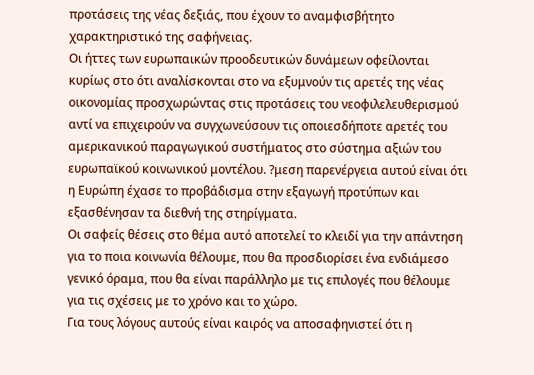προτάσεις της νέας δεξιάς, που έχουν το αναμφισβήτητο χαρακτηριστικό της σαφήνειας.
Οι ήττες των ευρωπαικών προοδευτικών δυνάμεων οφείλονται κυρίως στο ότι αναλίσκονται στο να εξυμνούν τις αρετές της νέας οικονομίας προσχωρώντας στις προτάσεις του νεοφιλελευθερισμού αντί να επιχειρούν να συγχωνεύσουν τις οποιεσδήποτε αρετές του αμερικανικού παραγωγικού συστήματος στο σύστημα αξιών του ευρωπαϊκού κοινωνικού μοντέλου. ?μεση παρενέργεια αυτού είναι ότι η Ευρώπη έχασε το προβάδισμα στην εξαγωγή προτύπων και εξασθένησαν τα διεθνή της στηρίγματα.
Οι σαφείς θέσεις στο θέμα αυτό αποτελεί το κλειδί για την απάντηση για το ποια κοινωνία θέλουμε, που θα προσδιορίσει ένα ενδιάμεσο γενικό όραμα, που θα είναι παράλληλο με τις επιλογές που θέλουμε για τις σχέσεις με το χρόνο και το χώρο.
Για τους λόγους αυτούς είναι καιρός να αποσαφηνιστεί ότι η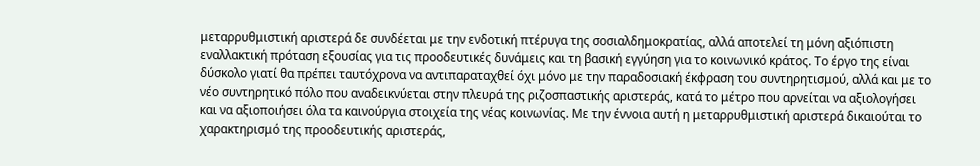μεταρρυθμιστική αριστερά δε συνδέεται με την ενδοτική πτέρυγα της σοσιαλδημοκρατίας, αλλά αποτελεί τη μόνη αξιόπιστη εναλλακτική πρόταση εξουσίας για τις προοδευτικές δυνάμεις και τη βασική εγγύηση για το κοινωνικό κράτος. Το έργο της είναι δύσκολο γιατί θα πρέπει ταυτόχρονα να αντιπαραταχθεί όχι μόνο με την παραδοσιακή έκφραση του συντηρητισμού, αλλά και με το νέο συντηρητικό πόλο που αναδεικνύεται στην πλευρά της ριζοσπαστικής αριστεράς, κατά το μέτρο που αρνείται να αξιολογήσει και να αξιοποιήσει όλα τα καινούργια στοιχεία της νέας κοινωνίας. Με την έννοια αυτή η μεταρρυθμιστική αριστερά δικαιούται το χαρακτηρισμό της προοδευτικής αριστεράς,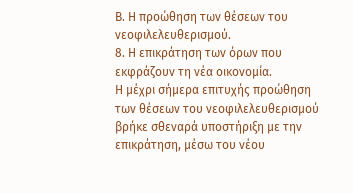Β. Η προώθηση των θέσεων του νεοφιλελευθερισμού.
8. Η επικράτηση των όρων που εκφράζουν τη νέα οικονομία.
Η μέχρι σήμερα επιτυχής προώθηση των θέσεων του νεοφιλελευθερισμού βρήκε σθεναρά υποστήριξη με την επικράτηση, μέσω του νέου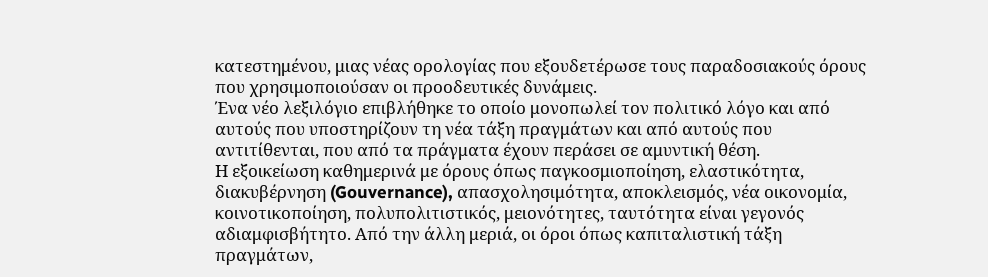κατεστημένου, μιας νέας ορολογίας που εξουδετέρωσε τους παραδοσιακούς όρους που χρησιμοποιούσαν οι προοδευτικές δυνάμεις.
Ένα νέο λεξιλόγιο επιβλήθηκε το οποίο μονοπωλεί τον πολιτικό λόγο και από αυτούς που υποστηρίζουν τη νέα τάξη πραγμάτων και από αυτούς που αντιτίθενται, που από τα πράγματα έχουν περάσει σε αμυντική θέση.
Η εξοικείωση καθημερινά με όρους όπως παγκοσμιοποίηση, ελαστικότητα, διακυβέρνηση (Gouvernance), απασχολησιμότητα, αποκλεισμός, νέα οικονομία, κοινοτικοποίηση, πολυπολιτιστικός, μειονότητες, ταυτότητα είναι γεγονός αδιαμφισβήτητο. Από την άλλη μεριά, οι όροι όπως καπιταλιστική τάξη πραγμάτων,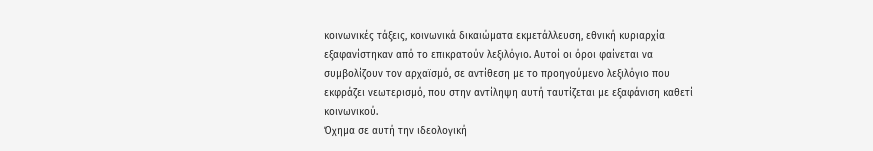κοινωνικές τάξεις, κοινωνικά δικαιώματα εκμετάλλευση, εθνική κυριαρχία εξαφανίστηκαν από το επικρατούν λεξιλόγιο. Αυτοί οι όροι φαίνεται να συμβολίζουν τον αρχαϊσμό, σε αντίθεση με το προηγούμενο λεξιλόγιο που εκφράζει νεωτερισμό, που στην αντίληψη αυτή ταυτίζεται με εξαφάνιση καθετί κοινωνικού.
Όχημα σε αυτή την ιδεολογική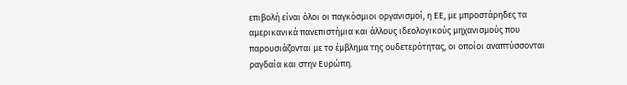επιβολή είναι όλοι οι παγκόσμιοι οργανισμοί, η ΕΕ, με μπροστάρηδες τα αμερικανικά πανεπιστήμια και άλλους ιδεολογικούς μηχανισμούς που παρουσιάζονται με το έμβλημα της ουδετερότητας, οι οποίοι αναπτύσσονται ραγδαία και στην Ευρώπη.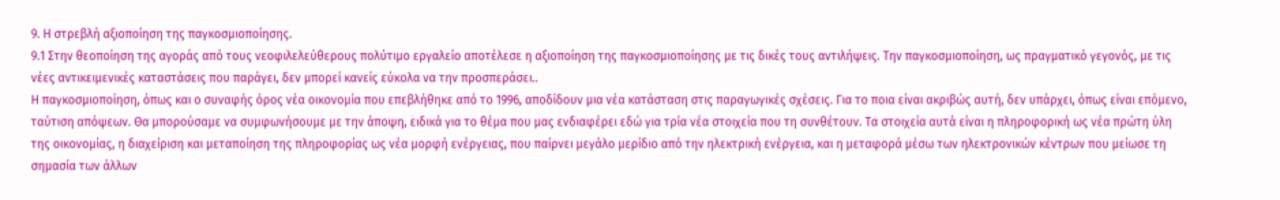9. Η στρεβλή αξιοποίηση της παγκοσμιοποίησης.
9.1 Στην θεοποίηση της αγοράς από τους νεοφιλελεύθερους πολύτιμο εργαλείο αποτέλεσε η αξιοποίηση της παγκοσμιοποίησης με τις δικές τους αντιλήψεις. Την παγκοσμιοποίηση, ως πραγματικό γεγονός, με τις νέες αντικειμενικές καταστάσεις που παράγει, δεν μπορεί κανείς εύκολα να την προσπεράσει..
Η παγκοσμιοποίηση, όπως και ο συναφής όρος νέα οικονομία που επεβλήθηκε από το 1996, αποδίδουν μια νέα κατάσταση στις παραγωγικές σχέσεις. Για το ποια είναι ακριβώς αυτή, δεν υπάρχει, όπως είναι επόμενο, ταύτιση απόψεων. Θα μπορούσαμε να συμφωνήσουμε με την άποψη, ειδικά για το θέμα που μας ενδιαφέρει εδώ για τρία νέα στοιχεία που τη συνθέτουν. Τα στοιχεία αυτά είναι η πληροφορική ως νέα πρώτη ύλη της οικονομίας, η διαχείριση και μεταποίηση της πληροφορίας ως νέα μορφή ενέργειας, που παίρνει μεγάλο μερίδιο από την ηλεκτρική ενέργεια, και η μεταφορά μέσω των ηλεκτρονικών κέντρων που μείωσε τη σημασία των άλλων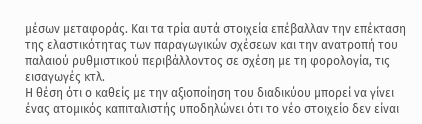μέσων μεταφοράς. Και τα τρία αυτά στοιχεία επέβαλλαν την επέκταση της ελαστικότητας των παραγωγικών σχέσεων και την ανατροπή του παλαιού ρυθμιστικού περιβάλλοντος σε σχέση με τη φορολογία, τις εισαγωγές κτλ.
Η θέση ότι ο καθείς με την αξιοποίηση του διαδικύου μπορεί να γίνει ένας ατομικός καπιταλιστής υποδηλώνει ότι το νέο στοιχείο δεν είναι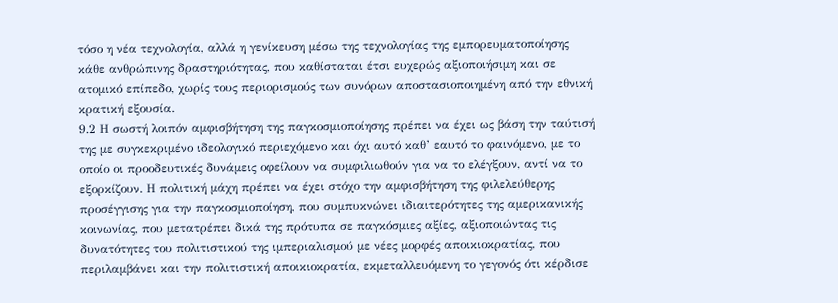τόσο η νέα τεχνολογία, αλλά η γενίκευση μέσω της τεχνολογίας της εμπορευματοποίησης κάθε ανθρώπινης δραστηριότητας, που καθίσταται έτσι ευχερώς αξιοποιήσιμη και σε ατομικό επίπεδο, χωρίς τους περιορισμούς των συνόρων αποστασιοποιημένη από την εθνική κρατική εξουσία.
9.2 Η σωστή λοιπόν αμφισβήτηση της παγκοσμιοποίησης πρέπει να έχει ως βάση την ταύτισή της με συγκεκριμένο ιδεολογικό περιεχόμενο και όχι αυτό καθ’ εαυτό το φαινόμενο, με το οποίο οι προοδευτικές δυνάμεις οφείλουν να συμφιλιωθούν για να το ελέγξουν, αντί να το εξορκίζουν. Η πολιτική μάχη πρέπει να έχει στόχο την αμφισβήτηση της φιλελεύθερης προσέγγισης για την παγκοσμιοποίηση, που συμπυκνώνει ιδιαιτερότητες της αμερικανικής κοινωνίας, που μετατρέπει δικά της πρότυπα σε παγκόσμιες αξίες, αξιοποιώντας τις δυνατότητες του πολιτιστικού της ιμπεριαλισμού με νέες μορφές αποικιοκρατίας, που περιλαμβάνει και την πολιτιστική αποικιοκρατία, εκμεταλλευόμενη το γεγονός ότι κέρδισε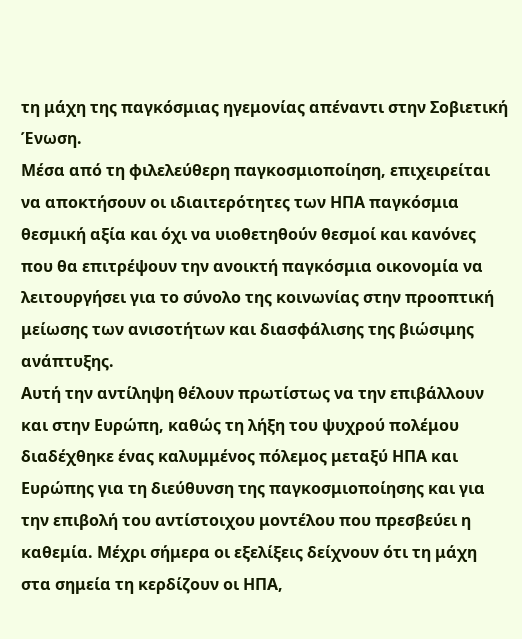τη μάχη της παγκόσμιας ηγεμονίας απέναντι στην Σοβιετική Ένωση.
Μέσα από τη φιλελεύθερη παγκοσμιοποίηση, επιχειρείται να αποκτήσουν οι ιδιαιτερότητες των ΗΠΑ παγκόσμια θεσμική αξία και όχι να υιοθετηθούν θεσμοί και κανόνες που θα επιτρέψουν την ανοικτή παγκόσμια οικονομία να λειτουργήσει για το σύνολο της κοινωνίας στην προοπτική μείωσης των ανισοτήτων και διασφάλισης της βιώσιμης ανάπτυξης.
Αυτή την αντίληψη θέλουν πρωτίστως να την επιβάλλουν και στην Ευρώπη, καθώς τη λήξη του ψυχρού πολέμου διαδέχθηκε ένας καλυμμένος πόλεμος μεταξύ ΗΠΑ και Ευρώπης για τη διεύθυνση της παγκοσμιοποίησης και για την επιβολή του αντίστοιχου μοντέλου που πρεσβεύει η καθεμία. Μέχρι σήμερα οι εξελίξεις δείχνουν ότι τη μάχη στα σημεία τη κερδίζουν οι ΗΠΑ,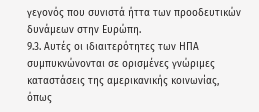γεγονός που συνιστά ήττα των προοδευτικών δυνάμεων στην Ευρώπη.
9.3. Αυτές οι ιδιαιτερότητες των ΗΠΑ συμπυκνώνονται σε ορισμένες γνώριμες καταστάσεις της αμερικανικής κοινωνίας, όπως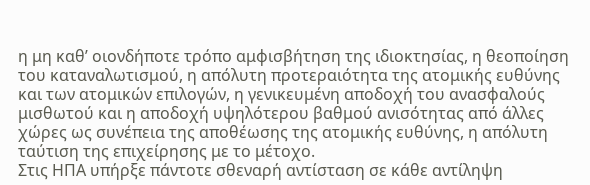η μη καθ’ οιονδήποτε τρόπο αμφισβήτηση της ιδιοκτησίας, η θεοποίηση του καταναλωτισμού, η απόλυτη προτεραιότητα της ατομικής ευθύνης και των ατομικών επιλογών, η γενικευμένη αποδοχή του ανασφαλούς μισθωτού και η αποδοχή υψηλότερου βαθμού ανισότητας από άλλες χώρες ως συνέπεια της αποθέωσης της ατομικής ευθύνης, η απόλυτη ταύτιση της επιχείρησης με το μέτοχο.
Στις ΗΠΑ υπήρξε πάντοτε σθεναρή αντίσταση σε κάθε αντίληψη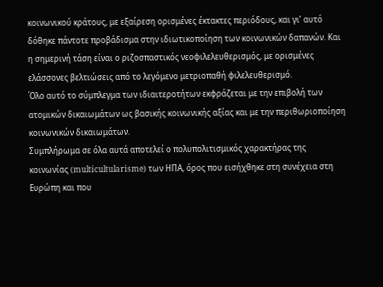κοινωνικού κράτους, με εξαίρεση ορισμένες έκτακτες περιόδους, και γι’ αυτό δόθηκε πάντοτε προβάδισμα στην ιδιωτικοποίηση των κοινωνικών δαπανών. Και η σημερινή τάση είναι ο ριζοσπαστικός νεοφιλελευθερισμός, με ορισμένες ελάσσονες βελτιώσεις από το λεγόμενο μετριοπαθή φιλελευθερισμό.
Όλο αυτό το σύμπλεγμα των ιδιαιτεροτήτων εκφράζεται με την επιβολή των ατομικών δικαιωμάτων ως βασικής κοινωνικής αξίας και με την περιθωριοποίηση κοινωνικών δικαιωμάτων.
Συμπλήρωμα σε όλα αυτά αποτελεί ο πολυπολιτισμικός χαρακτήρας της κοινωνίας (multicultularisme) των ΗΠΑ, όρος που εισήχθηκε στη συνέχεια στη Ευρώπη και που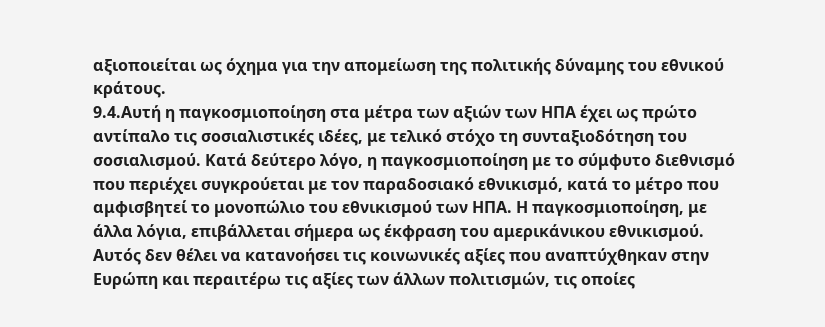αξιοποιείται ως όχημα για την απομείωση της πολιτικής δύναμης του εθνικού κράτους.
9.4.Αυτή η παγκοσμιοποίηση στα μέτρα των αξιών των ΗΠΑ έχει ως πρώτο αντίπαλο τις σοσιαλιστικές ιδέες, με τελικό στόχο τη συνταξιοδότηση του σοσιαλισμού. Κατά δεύτερο λόγο, η παγκοσμιοποίηση με το σύμφυτο διεθνισμό που περιέχει συγκρούεται με τον παραδοσιακό εθνικισμό, κατά το μέτρο που αμφισβητεί το μονοπώλιο του εθνικισμού των ΗΠΑ. Η παγκοσμιοποίηση, με άλλα λόγια, επιβάλλεται σήμερα ως έκφραση του αμερικάνικου εθνικισμού. Αυτός δεν θέλει να κατανοήσει τις κοινωνικές αξίες που αναπτύχθηκαν στην Ευρώπη και περαιτέρω τις αξίες των άλλων πολιτισμών, τις οποίες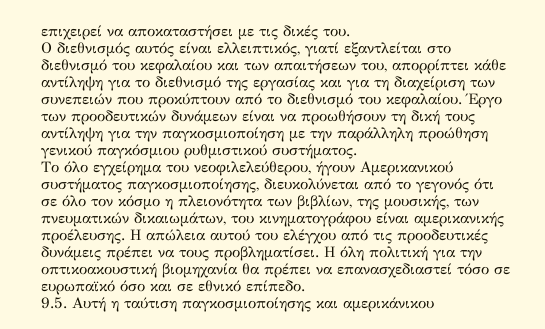επιχειρεί να αποκαταστήσει με τις δικές του.
Ο διεθνισμός αυτός είναι ελλειπτικός, γιατί εξαντλείται στο διεθνισμό του κεφαλαίου και των απαιτήσεων του, απορρίπτει κάθε αντίληψη για το διεθνισμό της εργασίας και για τη διαχείριση των συνεπειών που προκύπτουν από το διεθνισμό του κεφαλαίου. Έργο των προοδευτικών δυνάμεων είναι να προωθήσουν τη δική τους αντίληψη για την παγκοσμιοποίηση με την παράλληλη προώθηση γενικού παγκόσμιου ρυθμιστικού συστήματος.
Το όλο εγχείρημα του νεοφιλελεύθερου, ήγουν Αμερικανικού συστήματος παγκοσμιοποίησης, διευκολύνεται από το γεγονός ότι σε όλο τον κόσμο η πλειονότητα των βιβλίων, της μουσικής, των πνευματικών δικαιωμάτων, του κινηματογράφου είναι αμερικανικής προέλευσης. Η απώλεια αυτού του ελέγχου από τις προοδευτικές δυνάμεις πρέπει να τους προβληματίσει. Η όλη πολιτική για την οπτικοακουστική βιομηχανία θα πρέπει να επανασχεδιαστεί τόσο σε ευρωπαϊκό όσο και σε εθνικό επίπεδο.
9.5. Αυτή η ταύτιση παγκοσμιοποίησης και αμερικάνικου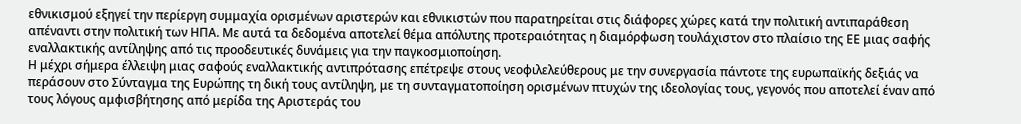εθνικισμού εξηγεί την περίεργη συμμαχία ορισμένων αριστερών και εθνικιστών που παρατηρείται στις διάφορες χώρες κατά την πολιτική αντιπαράθεση απέναντι στην πολιτική των ΗΠΑ. Με αυτά τα δεδομένα αποτελεί θέμα απόλυτης προτεραιότητας η διαμόρφωση τουλάχιστον στο πλαίσιο της ΕΕ μιας σαφής εναλλακτικής αντίληψης από τις προοδευτικές δυνάμεις για την παγκοσμιοποίηση.
Η μέχρι σήμερα έλλειψη μιας σαφούς εναλλακτικής αντιπρότασης επέτρεψε στους νεοφιλελεύθερους με την συνεργασία πάντοτε της ευρωπαϊκής δεξιάς να περάσουν στο Σύνταγμα της Ευρώπης τη δική τους αντίληψη, με τη συνταγματοποίηση ορισμένων πτυχών της ιδεολογίας τους, γεγονός που αποτελεί έναν από τους λόγους αμφισβήτησης από μερίδα της Αριστεράς του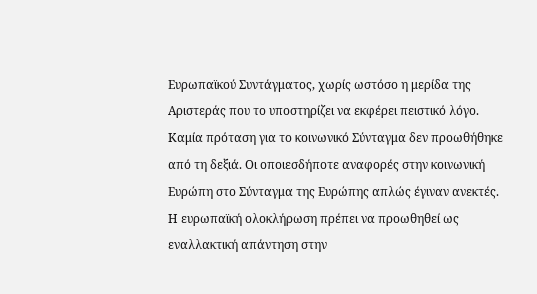Ευρωπαϊκού Συντάγματος, χωρίς ωστόσο η μερίδα της Αριστεράς που το υποστηρίζει να εκφέρει πειστικό λόγο. Καμία πρόταση για το κοινωνικό Σύνταγμα δεν προωθήθηκε από τη δεξιά. Οι οποιεσδήποτε αναφορές στην κοινωνική Ευρώπη στο Σύνταγμα της Ευρώπης απλώς έγιναν ανεκτές.
Η ευρωπαϊκή ολοκλήρωση πρέπει να προωθηθεί ως εναλλακτική απάντηση στην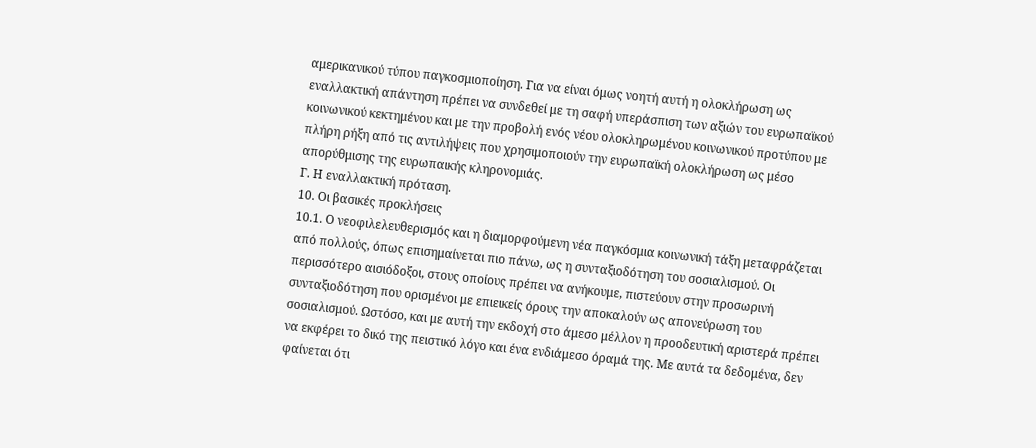αμερικανικού τύπου παγκοσμιοποίηση. Για να είναι όμως νοητή αυτή η ολοκλήρωση ως εναλλακτική απάντηση πρέπει να συνδεθεί με τη σαφή υπεράσπιση των αξιών του ευρωπαϊκού κοινωνικού κεκτημένου και με την προβολή ενός νέου ολοκληρωμένου κοινωνικού προτύπου με πλήρη ρήξη από τις αντιλήψεις που χρησιμοποιούν την ευρωπαϊκή ολοκλήρωση ως μέσο απορύθμισης της ευρωπαικής κληρονομιάς.
Γ. Η εναλλακτική πρόταση.
10. Οι βασικές προκλήσεις
10.1. Ο νεοφιλελευθερισμός και η διαμορφούμενη νέα παγκόσμια κοινωνική τάξη μεταφράζεται από πολλούς, όπως επισημαίνεται πιο πάνω, ως η συνταξιοδότηση του σοσιαλισμού. Οι περισσότερο αισιόδοξοι, στους οποίους πρέπει να ανήκουμε, πιστεύουν στην προσωρινή συνταξιοδότηση που ορισμένοι με επιεικείς όρους την αποκαλούν ως απονεύρωση του σοσιαλισμού. Ωστόσο, και με αυτή την εκδοχή στο άμεσο μέλλον η προοδευτική αριστερά πρέπει να εκφέρει το δικό της πειστικό λόγο και ένα ενδιάμεσο όραμά της. Με αυτά τα δεδομένα, δεν φαίνεται ότι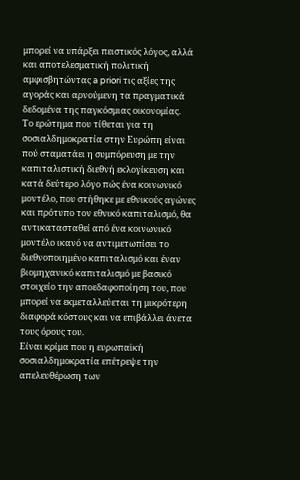μπορεί να υπάρξει πειστικός λόγος, αλλά και αποτελεσματική πολιτική αμφισβητώντας a priori τις αξίες της αγοράς και αρνούμενη τα πραγματικά δεδομένα της παγκόσμιας οικονομίας.
Το ερώτημα που τίθεται για τη σοσιαλδημοκρατία στην Ευρώπη είναι πού σταματάει η συμπόρευση με την καπιταλιστική διεθνή εκλογίκευση και κατά δεύτερο λόγο πώς ένα κοινωνικό μοντέλο, που στήθηκε με εθνικούς αγώνες και πρότυπο τον εθνικό καπιταλισμό, θα αντικατασταθεί από ένα κοινωνικό μοντέλο ικανό να αντιμετωπίσει το διεθνοποιημένο καπιταλισμό και έναν βιομηχανικό καπιταλισμό με βασικό στοιχείο την αποεδαφοποίηση του, που μπορεί να εκμεταλλεύεται τη μικρότερη διαφορά κόστους και να επιβάλλει άνετα τους όρους του.
Είναι κρίμα που η ευρωπαϊκή σοσιαλδημοκρατία επέτρεψε την απελευθέρωση των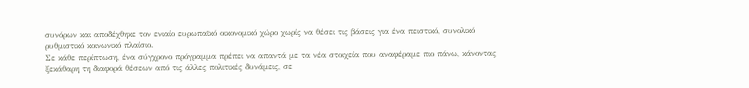συνόρων και αποδέχθηκε τον ενιαίο ευρωπαϊκό οικονομικό χώρο χωρίς να θέσει τις βάσεις για ένα πειστικό, συνολικό ρυθμιστικό κοινωνικό πλαίσιο.
Σε κάθε περίπτωση, ένα σύγχρονο πρόγραμμα πρέπει να απαντά με τα νέα στοιχεία που αναφέραμε πιο πάνω, κάνοντας ξεκάθαρη τη διαφορά θέσεων από τις άλλες πολιτικές δυνάμεις, σε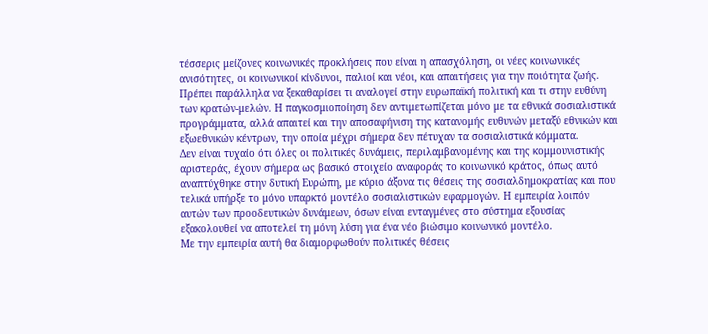τέσσερις μείζονες κοινωνικές προκλήσεις που είναι η απασχόληση, οι νέες κοινωνικές ανισότητες, οι κοινωνικοί κίνδυνοι, παλιοί και νέοι, και απαιτήσεις για την ποιότητα ζωής. Πρέπει παράλληλα να ξεκαθαρίσει τι αναλογεί στην ευρωπαϊκή πολιτική και τι στην ευθύνη των κρατών-μελών. Η παγκοσμιοποίηση δεν αντιμετωπίζεται μόνο με τα εθνικά σοσιαλιστικά προγράμματα, αλλά απαιτεί και την αποσαφήνιση της κατανομής ευθυνών μεταξύ εθνικών και εξωεθνικών κέντρων, την οποία μέχρι σήμερα δεν πέτυχαν τα σοσιαλιστικά κόμματα.
Δεν είναι τυχαίο ότι όλες οι πολιτικές δυνάμεις, περιλαμβανομένης και της κομμουνιστικής αριστεράς, έχουν σήμερα ως βασικό στοιχείο αναφοράς το κοινωνικό κράτος, όπως αυτό αναπτύχθηκε στην δυτική Ευρώπη, με κύριο άξονα τις θέσεις της σοσιαλδημοκρατίας και που τελικά υπήρξε το μόνο υπαρκτό μοντέλο σοσιαλιστικών εφαρμογών. Η εμπειρία λοιπόν αυτών των προοδευτικών δυνάμεων, όσων είναι ενταγμένες στο σύστημα εξουσίας εξακολουθεί να αποτελεί τη μόνη λύση για ένα νέο βιώσιμο κοινωνικό μοντέλο.
Με την εμπειρία αυτή θα διαμορφωθούν πολιτικές θέσεις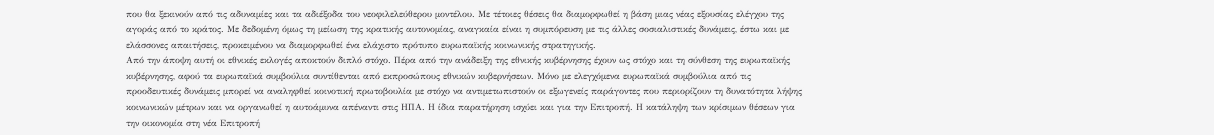που θα ξεκινούν από τις αδυναμίες και τα αδιέξοδα του νεοφιλελεύθερου μοντέλου. Με τέτοιες θέσεις θα διαμορφωθεί η βάση μιας νέας εξουσίας ελέγχου της αγοράς από το κράτος. Με δεδομένη όμως τη μείωση της κρατικής αυτονομίας, αναγκαία είναι η συμπόρευση με τις άλλες σοσιαλιστικές δυνάμεις, έστω και με ελάσσονες απαιτήσεις, προκειμένου να διαμορφωθεί ένα ελάχιστο πρότυπο ευρωπαϊκής κοινωνικής στρατηγικής.
Από την άποψη αυτή οι εθνικές εκλογές αποκτούν διπλό στόχο. Πέρα από την ανάδειξη της εθνικής κυβέρνησης έχουν ως στόχο και τη σύνθεση της ευρωπαϊκής κυβέρνησης, αφού τα ευρωπαϊκά συμβούλια συντίθενται από εκπροσώπους εθνικών κυβερνήσεων. Μόνο με ελεγχόμενα ευρωπαϊκά συμβούλια από τις προοδευτικές δυνάμεις μπορεί να αναληφθεί κοινοτική πρωτοβουλία με στόχο να αντιμετωπιστούν οι εξωγενείς παράγοντες που περιορίζουν τη δυνατότητα λήψης κοινωνικών μέτρων και να οργανωθεί η αυτοάμυνα απέναντι στις ΗΠΑ. Η ίδια παρατήρηση ισχύει και για την Επιτροπή. Η κατάληψη των κρίσιμων θέσεων για την οικονομία στη νέα Επιτροπή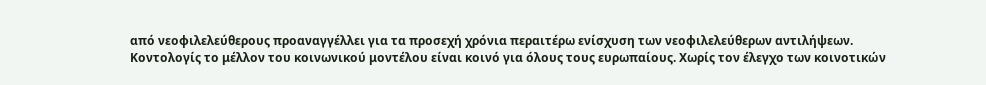από νεοφιλελεύθερους προαναγγέλλει για τα προσεχή χρόνια περαιτέρω ενίσχυση των νεοφιλελεύθερων αντιλήψεων.
Κοντολογίς το μέλλον του κοινωνικού μοντέλου είναι κοινό για όλους τους ευρωπαίους. Χωρίς τον έλεγχο των κοινοτικών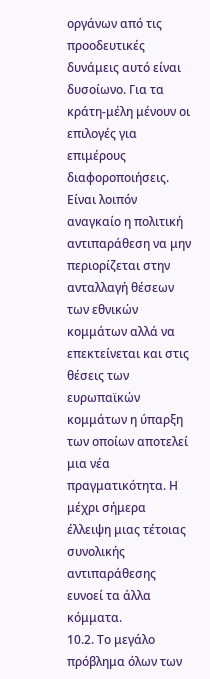οργάνων από τις προοδευτικές δυνάμεις αυτό είναι δυσοίωνο. Για τα κράτη-μέλη μένουν οι επιλογές για επιμέρους διαφοροποιήσεις.
Είναι λοιπόν αναγκαίο η πολιτική αντιπαράθεση να μην περιορίζεται στην ανταλλαγή θέσεων των εθνικών κομμάτων αλλά να επεκτείνεται και στις θέσεις των ευρωπαϊκών κομμάτων η ύπαρξη των οποίων αποτελεί μια νέα πραγματικότητα. Η μέχρι σήμερα έλλειψη μιας τέτοιας συνολικής αντιπαράθεσης ευνοεί τα άλλα κόμματα.
10.2. Το μεγάλο πρόβλημα όλων των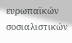ευρωπαϊκών σοσιαλιστικών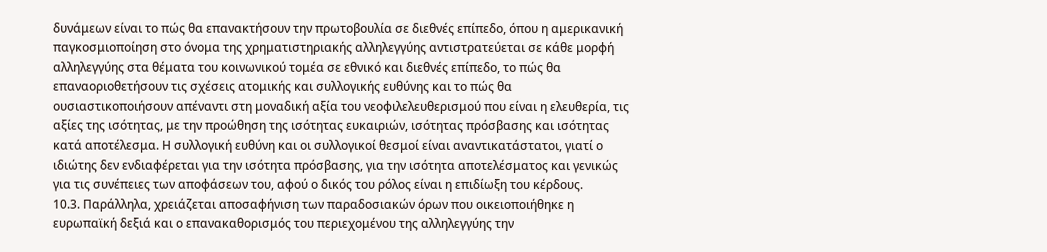δυνάμεων είναι το πώς θα επανακτήσουν την πρωτοβουλία σε διεθνές επίπεδο, όπου η αμερικανική παγκοσμιοποίηση στο όνομα της χρηματιστηριακής αλληλεγγύης αντιστρατεύεται σε κάθε μορφή αλληλεγγύης στα θέματα του κοινωνικού τομέα σε εθνικό και διεθνές επίπεδο, το πώς θα επαναοριοθετήσουν τις σχέσεις ατομικής και συλλογικής ευθύνης και το πώς θα ουσιαστικοποιήσουν απέναντι στη μοναδική αξία του νεοφιλελευθερισμού που είναι η ελευθερία, τις αξίες της ισότητας, με την προώθηση της ισότητας ευκαιριών, ισότητας πρόσβασης και ισότητας κατά αποτέλεσμα. Η συλλογική ευθύνη και οι συλλογικοί θεσμοί είναι αναντικατάστατοι, γιατί ο ιδιώτης δεν ενδιαφέρεται για την ισότητα πρόσβασης, για την ισότητα αποτελέσματος και γενικώς για τις συνέπειες των αποφάσεων του, αφού ο δικός του ρόλος είναι η επιδίωξη του κέρδους.
10.3. Παράλληλα, χρειάζεται αποσαφήνιση των παραδοσιακών όρων που οικειοποιήθηκε η ευρωπαϊκή δεξιά και ο επανακαθορισμός του περιεχομένου της αλληλεγγύης την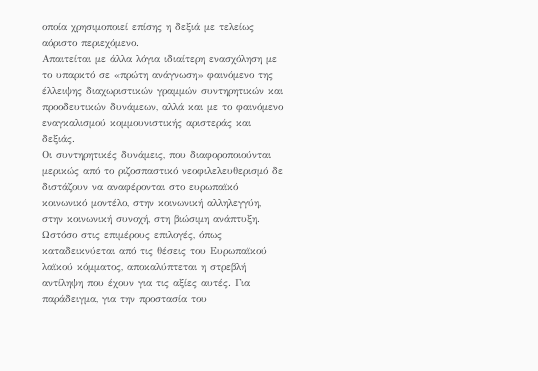οποία χρησιμοποιεί επίσης η δεξιά με τελείως αόριστο περιεχόμενο.
Απαιτείται με άλλα λόγια ιδιαίτερη ενασχόληση με το υπαρκτό σε «πρώτη ανάγνωση» φαινόμενο της έλλειψης διαχωριστικών γραμμών συντηρητικών και προοδευτικών δυνάμεων, αλλά και με το φαινόμενο εναγκαλισμού κομμουνιστικής αριστεράς και δεξιάς.
Οι συντηρητικές δυνάμεις, που διαφοροποιούνται μερικώς από το ριζοσπαστικό νεοφιλελευθερισμό δε διστάζουν να αναφέρονται στο ευρωπαϊκό κοινωνικό μοντέλο, στην κοινωνική αλληλεγγύη, στην κοινωνική συνοχή, στη βιώσιμη ανάπτυξη. Ωστόσο στις επιμέρους επιλογές, όπως καταδεικνύεται από τις θέσεις του Ευρωπαϊκού λαϊκού κόμματος, αποκαλύπτεται η στρεβλή αντίληψη που έχουν για τις αξίες αυτές. Για παράδειγμα, για την προστασία του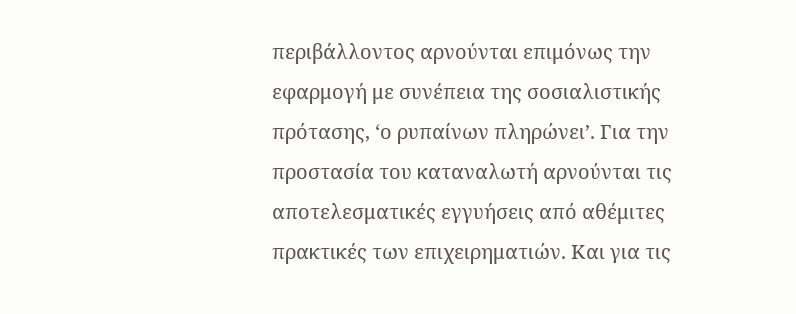περιβάλλοντος αρνούνται επιμόνως την εφαρμογή με συνέπεια της σοσιαλιστικής πρότασης, ‘ο ρυπαίνων πληρώνει’. Για την προστασία του καταναλωτή αρνούνται τις αποτελεσματικές εγγυήσεις από αθέμιτες πρακτικές των επιχειρηματιών. Και για τις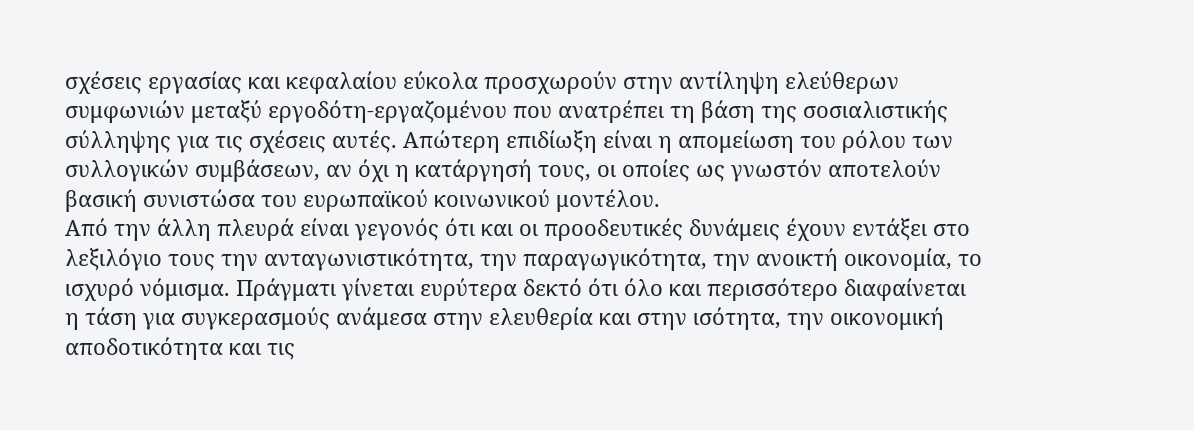σχέσεις εργασίας και κεφαλαίου εύκολα προσχωρούν στην αντίληψη ελεύθερων συμφωνιών μεταξύ εργοδότη-εργαζομένου που ανατρέπει τη βάση της σοσιαλιστικής σύλληψης για τις σχέσεις αυτές. Απώτερη επιδίωξη είναι η απομείωση του ρόλου των συλλογικών συμβάσεων, αν όχι η κατάργησή τους, οι οποίες ως γνωστόν αποτελούν βασική συνιστώσα του ευρωπαϊκού κοινωνικού μοντέλου.
Από την άλλη πλευρά είναι γεγονός ότι και οι προοδευτικές δυνάμεις έχουν εντάξει στο λεξιλόγιο τους την ανταγωνιστικότητα, την παραγωγικότητα, την ανοικτή οικονομία, το ισχυρό νόμισμα. Πράγματι γίνεται ευρύτερα δεκτό ότι όλο και περισσότερο διαφαίνεται η τάση για συγκερασμούς ανάμεσα στην ελευθερία και στην ισότητα, την οικονομική αποδοτικότητα και τις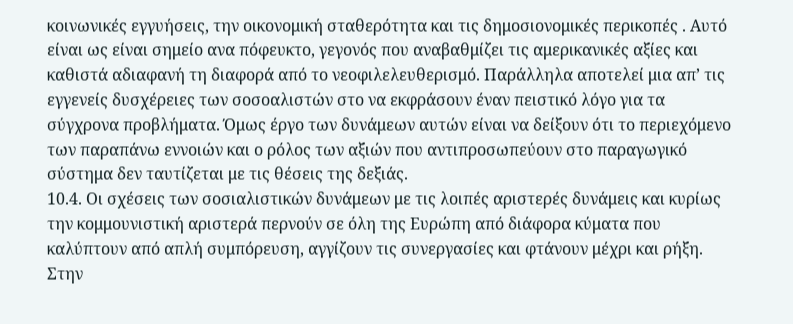κοινωνικές εγγυήσεις, την οικονομική σταθερότητα και τις δημοσιονομικές περικοπές . Αυτό είναι ως είναι σημείο ανα πόφευκτο, γεγονός που αναβαθμίζει τις αμερικανικές αξίες και καθιστά αδιαφανή τη διαφορά από το νεοφιλελευθερισμό. Παράλληλα αποτελεί μια απ’ τις εγγενείς δυσχέρειες των σοσοαλιστών στο να εκφράσουν έναν πειστικό λόγο για τα σύγχρονα προβλήματα. Όμως έργο των δυνάμεων αυτών είναι να δείξουν ότι το περιεχόμενο των παραπάνω εννοιών και ο ρόλος των αξιών που αντιπροσωπεύουν στο παραγωγικό σύστημα δεν ταυτίζεται με τις θέσεις της δεξιάς.
10.4. Οι σχέσεις των σοσιαλιστικών δυνάμεων με τις λοιπές αριστερές δυνάμεις και κυρίως την κομμουνιστική αριστερά περνούν σε όλη της Ευρώπη από διάφορα κύματα που καλύπτουν από απλή συμπόρευση, αγγίζουν τις συνεργασίες και φτάνουν μέχρι και ρήξη. Στην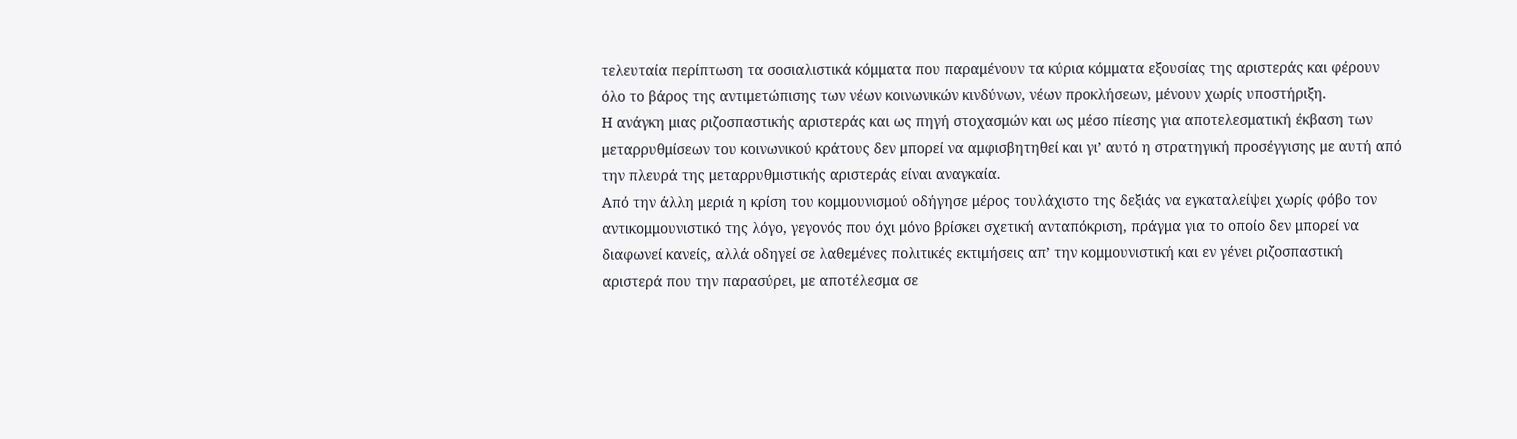τελευταία περίπτωση τα σοσιαλιστικά κόμματα που παραμένουν τα κύρια κόμματα εξουσίας της αριστεράς και φέρουν όλο το βάρος της αντιμετώπισης των νέων κοινωνικών κινδύνων, νέων προκλήσεων, μένουν χωρίς υποστήριξη.
Η ανάγκη μιας ριζοσπαστικής αριστεράς και ως πηγή στοχασμών και ως μέσο πίεσης για αποτελεσματική έκβαση των μεταρρυθμίσεων του κοινωνικού κράτους δεν μπορεί να αμφισβητηθεί και γι’ αυτό η στρατηγική προσέγγισης με αυτή από την πλευρά της μεταρρυθμιστικής αριστεράς είναι αναγκαία.
Από την άλλη μεριά η κρίση του κομμουνισμού οδήγησε μέρος τουλάχιστο της δεξιάς να εγκαταλείψει χωρίς φόβο τον αντικομμουνιστικό της λόγο, γεγονός που όχι μόνο βρίσκει σχετική ανταπόκριση, πράγμα για το οποίο δεν μπορεί να διαφωνεί κανείς, αλλά οδηγεί σε λαθεμένες πολιτικές εκτιμήσεις απ’ την κομμουνιστική και εν γένει ριζοσπαστική αριστερά που την παρασύρει, με αποτέλεσμα σε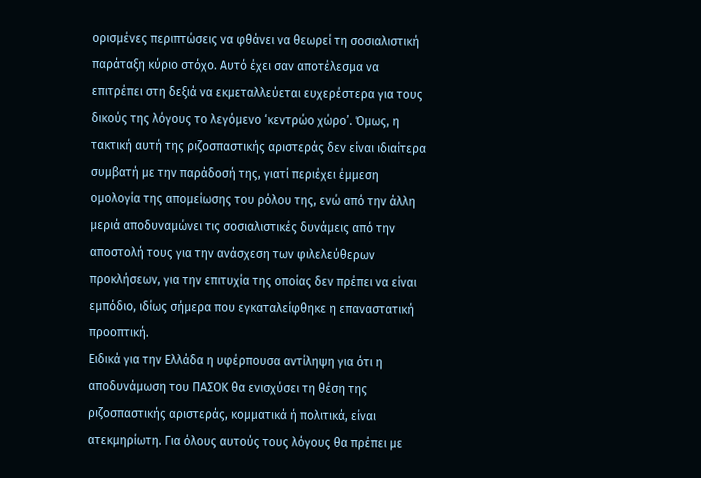ορισμένες περιπτώσεις να φθάνει να θεωρεί τη σοσιαλιστική παράταξη κύριο στόχο. Αυτό έχει σαν αποτέλεσμα να επιτρέπει στη δεξιά να εκμεταλλεύεται ευχερέστερα για τους δικούς της λόγους το λεγόμενο ‘κεντρώο χώρο’. Όμως, η τακτική αυτή της ριζοσπαστικής αριστεράς δεν είναι ιδιαίτερα συμβατή με την παράδοσή της, γιατί περιέχει έμμεση ομολογία της απομείωσης του ρόλου της, ενώ από την άλλη μεριά αποδυναμώνει τις σοσιαλιστικές δυνάμεις από την αποστολή τους για την ανάσχεση των φιλελεύθερων προκλήσεων, για την επιτυχία της οποίας δεν πρέπει να είναι εμπόδιο, ιδίως σήμερα που εγκαταλείφθηκε η επαναστατική προοπτική.
Ειδικά για την Ελλάδα η υφέρπουσα αντίληψη για ότι η αποδυνάμωση του ΠΑΣΟΚ θα ενισχύσει τη θέση της ριζοσπαστικής αριστεράς, κομματικά ή πολιτικά, είναι ατεκμηρίωτη. Για όλους αυτούς τους λόγους θα πρέπει με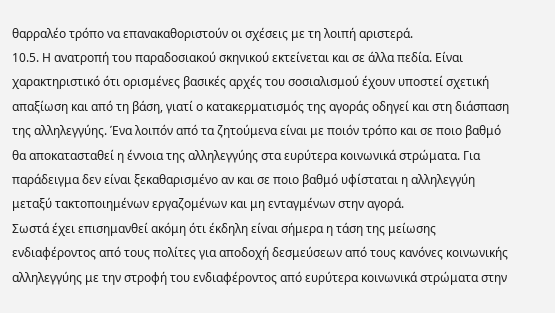θαρραλέο τρόπο να επανακαθοριστούν οι σχέσεις με τη λοιπή αριστερά.
10.5. Η ανατροπή του παραδοσιακού σκηνικού εκτείνεται και σε άλλα πεδία. Είναι χαρακτηριστικό ότι ορισμένες βασικές αρχές του σοσιαλισμού έχουν υποστεί σχετική απαξίωση και από τη βάση, γιατί ο κατακερματισμός της αγοράς οδηγεί και στη διάσπαση της αλληλεγγύης. Ένα λοιπόν από τα ζητούμενα είναι με ποιόν τρόπο και σε ποιο βαθμό θα αποκατασταθεί η έννοια της αλληλεγγύης στα ευρύτερα κοινωνικά στρώματα. Για παράδειγμα δεν είναι ξεκαθαρισμένο αν και σε ποιο βαθμό υφίσταται η αλληλεγγύη μεταξύ τακτοποιημένων εργαζομένων και μη ενταγμένων στην αγορά.
Σωστά έχει επισημανθεί ακόμη ότι έκδηλη είναι σήμερα η τάση της μείωσης ενδιαφέροντος από τους πολίτες για αποδοχή δεσμεύσεων από τους κανόνες κοινωνικής αλληλεγγύης με την στροφή του ενδιαφέροντος από ευρύτερα κοινωνικά στρώματα στην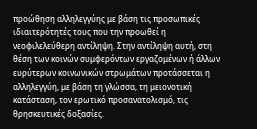προώθηση αλληλεγγύης με βάση τις προσωπικές ιδιαιτερότητές τους που την προωθεί η νεοφιλελεύθερη αντίληψη. Στην αντίληψη αυτή, στη θέση των κοινών συμφερόντων εργαζομένων ή άλλων ευρύτερων κοινωνικών στρωμάτων προτάσσεται η αλληλεγγύη, με βάση τη γλώσσα, τη μειονοτική κατάσταση, τον ερωτικό προσανατολισμό, τις θρησκευτικές δοξασίες.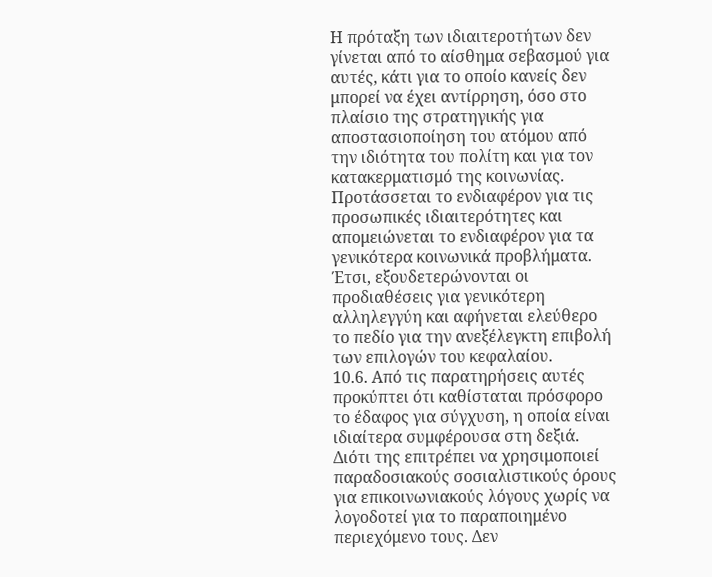Η πρόταξη των ιδιαιτεροτήτων δεν γίνεται από το αίσθημα σεβασμού για αυτές, κάτι για το οποίο κανείς δεν μπορεί να έχει αντίρρηση, όσο στο πλαίσιο της στρατηγικής για αποστασιοποίηση του ατόμου από την ιδιότητα του πολίτη και για τον κατακερματισμό της κοινωνίας. Προτάσσεται το ενδιαφέρον για τις προσωπικές ιδιαιτερότητες και απομειώνεται το ενδιαφέρον για τα γενικότερα κοινωνικά προβλήματα. Έτσι, εξουδετερώνονται οι προδιαθέσεις για γενικότερη αλληλεγγύη και αφήνεται ελεύθερο το πεδίο για την ανεξέλεγκτη επιβολή των επιλογών του κεφαλαίου.
10.6. Από τις παρατηρήσεις αυτές προκύπτει ότι καθίσταται πρόσφορο το έδαφος για σύγχυση, η οποία είναι ιδιαίτερα συμφέρουσα στη δεξιά. Διότι της επιτρέπει να χρησιμοποιεί παραδοσιακούς σοσιαλιστικούς όρους για επικοινωνιακούς λόγους χωρίς να λογοδοτεί για το παραποιημένο περιεχόμενο τους. Δεν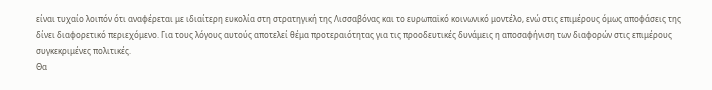είναι τυχαίο λοιπόν ότι αναφέρεται με ιδιαίτερη ευκολία στη στρατηγική της Λισσαβόνας και το ευρωπαϊκό κοινωνικό μοντέλο, ενώ στις επιμέρους όμως αποφάσεις της δίνει διαφορετικό περιεχόμενο. Για τους λόγους αυτούς αποτελεί θέμα προτεραιότητας για τις προοδευτικές δυνάμεις η αποσαφήνιση των διαφορών στις επιμέρους συγκεκριμένες πολιτικές.
Θα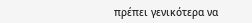πρέπει γενικότερα να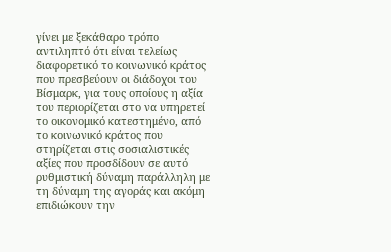γίνει με ξεκάθαρο τρόπο αντιληπτό ότι είναι τελείως διαφορετικό το κοινωνικό κράτος που πρεσβεύουν οι διάδοχοι του Βίσμαρκ, για τους οποίους η αξία του περιορίζεται στο να υπηρετεί το οικονομικό κατεστημένο, από το κοινωνικό κράτος που στηρίζεται στις σοσιαλιστικές αξίες που προσδίδουν σε αυτό ρυθμιστική δύναμη παράλληλη με τη δύναμη της αγοράς και ακόμη επιδιώκουν την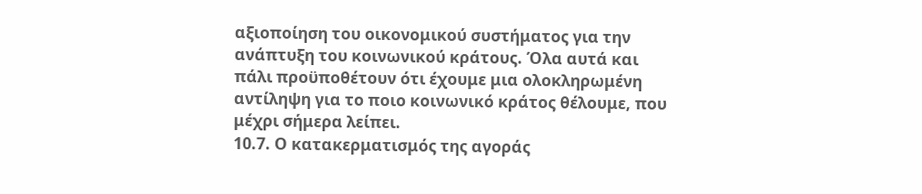αξιοποίηση του οικονομικού συστήματος για την ανάπτυξη του κοινωνικού κράτους. Όλα αυτά και πάλι προϋποθέτουν ότι έχουμε μια ολοκληρωμένη αντίληψη για το ποιο κοινωνικό κράτος θέλουμε, που μέχρι σήμερα λείπει.
10.7. Ο κατακερματισμός της αγοράς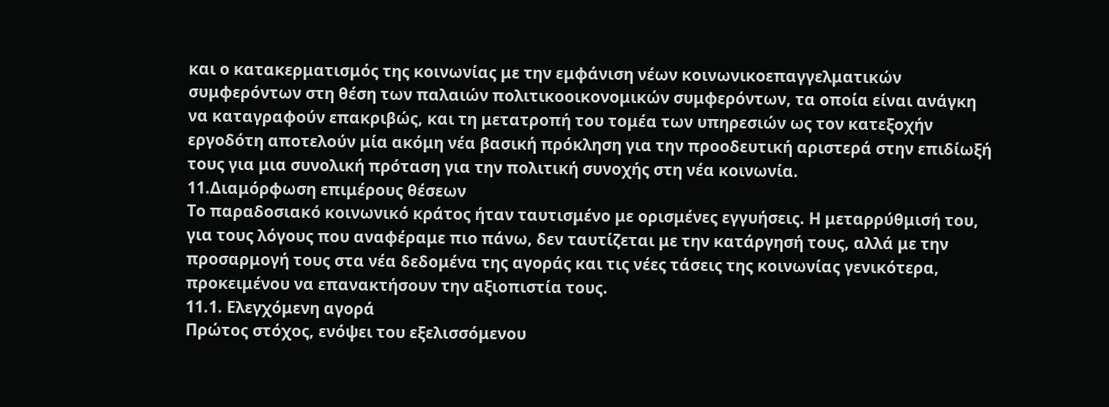και ο κατακερματισμός της κοινωνίας με την εμφάνιση νέων κοινωνικοεπαγγελματικών συμφερόντων στη θέση των παλαιών πολιτικοοικονομικών συμφερόντων, τα οποία είναι ανάγκη να καταγραφούν επακριβώς, και τη μετατροπή του τομέα των υπηρεσιών ως τον κατεξοχήν εργοδότη αποτελούν μία ακόμη νέα βασική πρόκληση για την προοδευτική αριστερά στην επιδίωξή τους για μια συνολική πρόταση για την πολιτική συνοχής στη νέα κοινωνία.
11.Διαμόρφωση επιμέρους θέσεων
Το παραδοσιακό κοινωνικό κράτος ήταν ταυτισμένο με ορισμένες εγγυήσεις. Η μεταρρύθμισή του, για τους λόγους που αναφέραμε πιο πάνω, δεν ταυτίζεται με την κατάργησή τους, αλλά με την προσαρμογή τους στα νέα δεδομένα της αγοράς και τις νέες τάσεις της κοινωνίας γενικότερα, προκειμένου να επανακτήσουν την αξιοπιστία τους.
11.1. Ελεγχόμενη αγορά
Πρώτος στόχος, ενόψει του εξελισσόμενου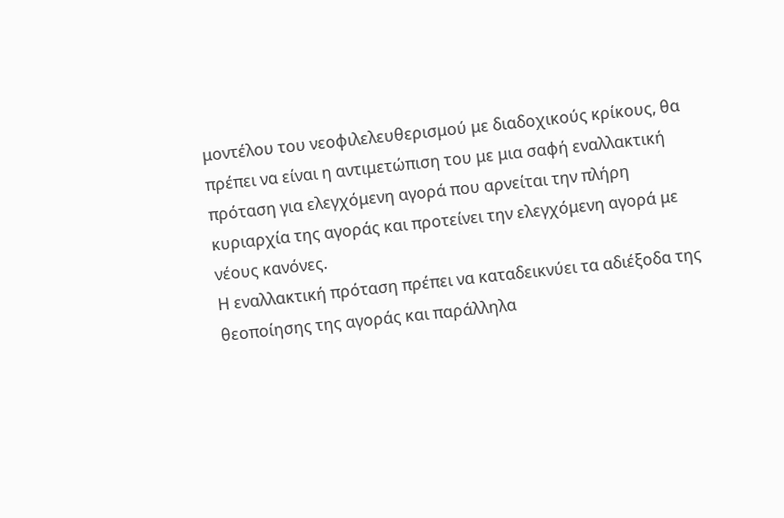μοντέλου του νεοφιλελευθερισμού με διαδοχικούς κρίκους, θα πρέπει να είναι η αντιμετώπιση του με μια σαφή εναλλακτική πρόταση για ελεγχόμενη αγορά που αρνείται την πλήρη κυριαρχία της αγοράς και προτείνει την ελεγχόμενη αγορά με νέους κανόνες.
Η εναλλακτική πρόταση πρέπει να καταδεικνύει τα αδιέξοδα της θεοποίησης της αγοράς και παράλληλα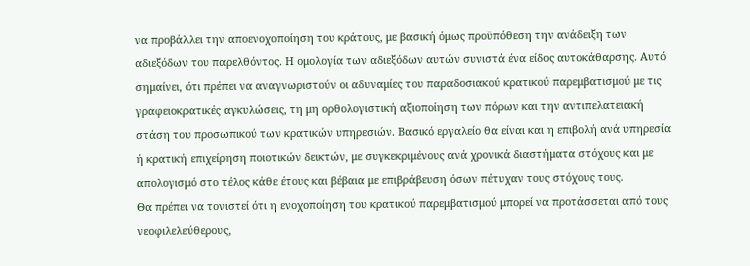να προβάλλει την αποενοχοποίηση του κράτους, με βασική όμως προϋπόθεση την ανάδειξη των αδιεξόδων του παρελθόντος. Η ομολογία των αδιεξόδων αυτών συνιστά ένα είδος αυτοκάθαρσης. Αυτό σημαίνει, ότι πρέπει να αναγνωριστούν οι αδυναμίες του παραδοσιακού κρατικού παρεμβατισμού με τις γραφειοκρατικές αγκυλώσεις, τη μη ορθολογιστική αξιοποίηση των πόρων και την αντιπελατειακή στάση του προσωπικού των κρατικών υπηρεσιών. Βασικό εργαλείο θα είναι και η επιβολή ανά υπηρεσία ή κρατική επιχείρηση ποιοτικών δεικτών, με συγκεκριμένους ανά χρονικά διαστήματα στόχους και με απολογισμό στο τέλος κάθε έτους και βέβαια με επιβράβευση όσων πέτυχαν τους στόχους τους.
Θα πρέπει να τονιστεί ότι η ενοχοποίηση του κρατικού παρεμβατισμού μπορεί να προτάσσεται από τους νεοφιλελεύθερους,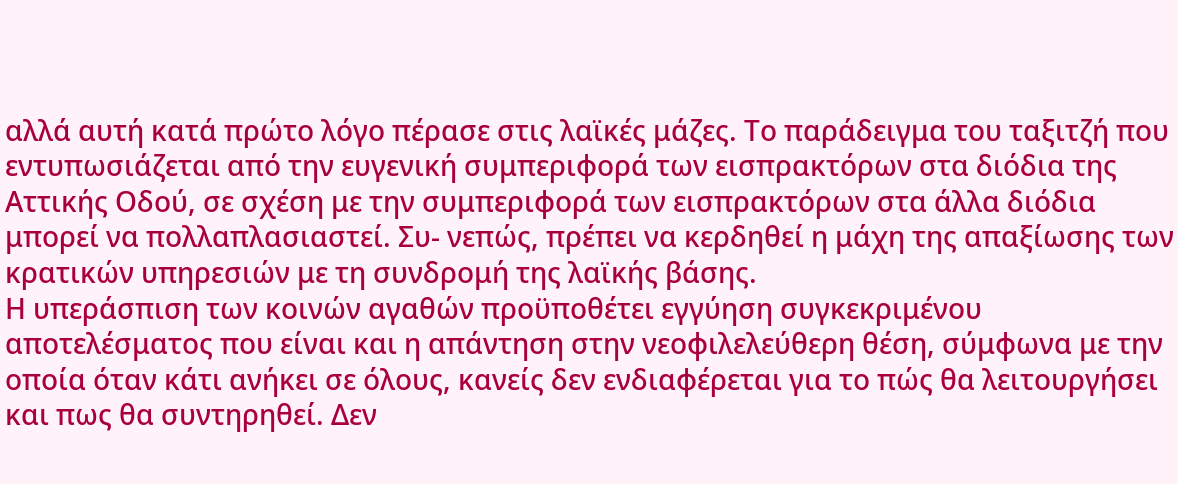αλλά αυτή κατά πρώτο λόγο πέρασε στις λαϊκές μάζες. Το παράδειγμα του ταξιτζή που εντυπωσιάζεται από την ευγενική συμπεριφορά των εισπρακτόρων στα διόδια της Αττικής Οδού, σε σχέση με την συμπεριφορά των εισπρακτόρων στα άλλα διόδια μπορεί να πολλαπλασιαστεί. Συ- νεπώς, πρέπει να κερδηθεί η μάχη της απαξίωσης των κρατικών υπηρεσιών με τη συνδρομή της λαϊκής βάσης.
Η υπεράσπιση των κοινών αγαθών προϋποθέτει εγγύηση συγκεκριμένου αποτελέσματος που είναι και η απάντηση στην νεοφιλελεύθερη θέση, σύμφωνα με την οποία όταν κάτι ανήκει σε όλους, κανείς δεν ενδιαφέρεται για το πώς θα λειτουργήσει και πως θα συντηρηθεί. Δεν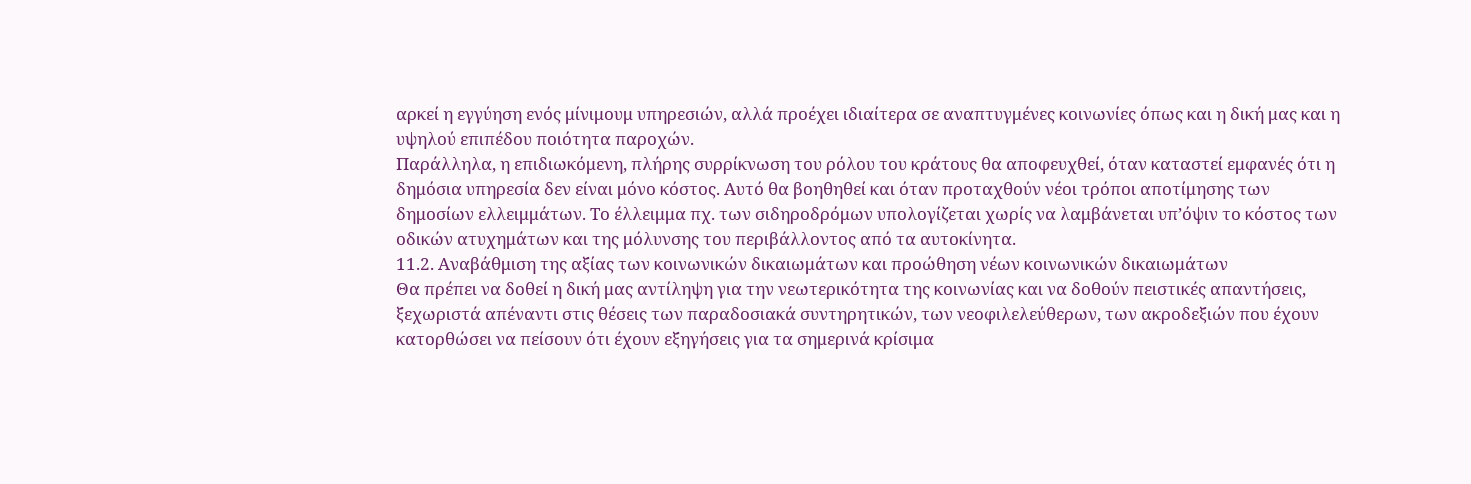αρκεί η εγγύηση ενός μίνιμουμ υπηρεσιών, αλλά προέχει ιδιαίτερα σε αναπτυγμένες κοινωνίες όπως και η δική μας και η υψηλού επιπέδου ποιότητα παροχών.
Παράλληλα, η επιδιωκόμενη, πλήρης συρρίκνωση του ρόλου του κράτους θα αποφευχθεί, όταν καταστεί εμφανές ότι η δημόσια υπηρεσία δεν είναι μόνο κόστος. Αυτό θα βοηθηθεί και όταν προταχθούν νέοι τρόποι αποτίμησης των δημοσίων ελλειμμάτων. Το έλλειμμα πχ. των σιδηροδρόμων υπολογίζεται χωρίς να λαμβάνεται υπ’όψιν το κόστος των οδικών ατυχημάτων και της μόλυνσης του περιβάλλοντος από τα αυτοκίνητα.
11.2. Αναβάθμιση της αξίας των κοινωνικών δικαιωμάτων και προώθηση νέων κοινωνικών δικαιωμάτων
Θα πρέπει να δοθεί η δική μας αντίληψη για την νεωτερικότητα της κοινωνίας και να δοθούν πειστικές απαντήσεις, ξεχωριστά απέναντι στις θέσεις των παραδοσιακά συντηρητικών, των νεοφιλελεύθερων, των ακροδεξιών που έχουν κατορθώσει να πείσουν ότι έχουν εξηγήσεις για τα σημερινά κρίσιμα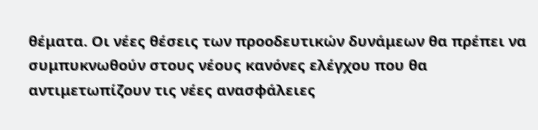θέματα. Οι νέες θέσεις των προοδευτικών δυνάμεων θα πρέπει να συμπυκνωθούν στους νέους κανόνες ελέγχου που θα αντιμετωπίζουν τις νέες ανασφάλειες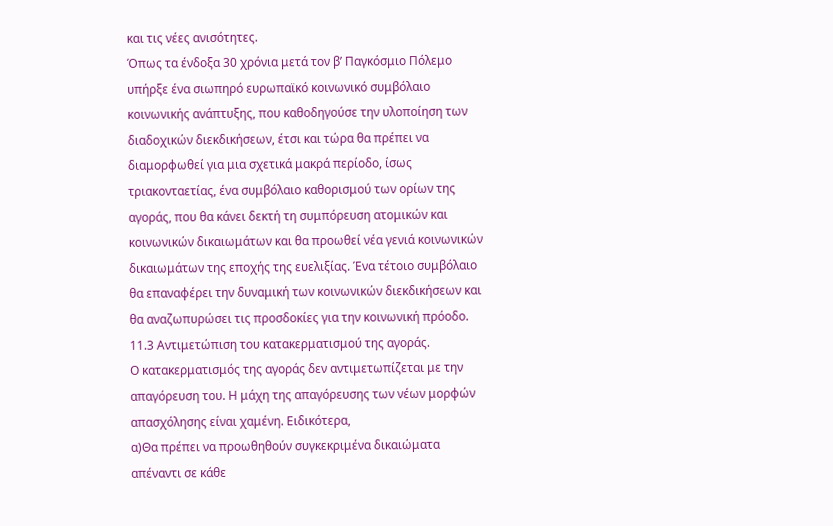και τις νέες ανισότητες.
Όπως τα ένδοξα 30 χρόνια μετά τον β’ Παγκόσμιο Πόλεμο υπήρξε ένα σιωπηρό ευρωπαϊκό κοινωνικό συμβόλαιο κοινωνικής ανάπτυξης, που καθοδηγούσε την υλοποίηση των διαδοχικών διεκδικήσεων, έτσι και τώρα θα πρέπει να διαμορφωθεί για μια σχετικά μακρά περίοδο, ίσως τριακονταετίας, ένα συμβόλαιο καθορισμού των ορίων της αγοράς, που θα κάνει δεκτή τη συμπόρευση ατομικών και κοινωνικών δικαιωμάτων και θα προωθεί νέα γενιά κοινωνικών δικαιωμάτων της εποχής της ευελιξίας. Ένα τέτοιο συμβόλαιο θα επαναφέρει την δυναμική των κοινωνικών διεκδικήσεων και θα αναζωπυρώσει τις προσδοκίες για την κοινωνική πρόοδο.
11.3 Αντιμετώπιση του κατακερματισμού της αγοράς.
Ο κατακερματισμός της αγοράς δεν αντιμετωπίζεται με την απαγόρευση του. Η μάχη της απαγόρευσης των νέων μορφών απασχόλησης είναι χαμένη. Ειδικότερα,
α)Θα πρέπει να προωθηθούν συγκεκριμένα δικαιώματα απέναντι σε κάθε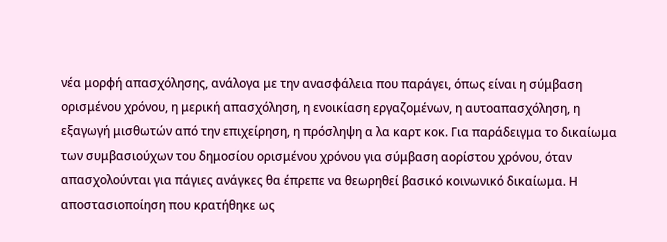νέα μορφή απασχόλησης, ανάλογα με την ανασφάλεια που παράγει, όπως είναι η σύμβαση ορισμένου χρόνου, η μερική απασχόληση, η ενοικίαση εργαζομένων, η αυτοαπασχόληση, η εξαγωγή μισθωτών από την επιχείρηση, η πρόσληψη α λα καρτ κοκ. Για παράδειγμα το δικαίωμα των συμβασιούχων του δημοσίου ορισμένου χρόνου για σύμβαση αορίστου χρόνου, όταν απασχολούνται για πάγιες ανάγκες θα έπρεπε να θεωρηθεί βασικό κοινωνικό δικαίωμα. Η αποστασιοποίηση που κρατήθηκε ως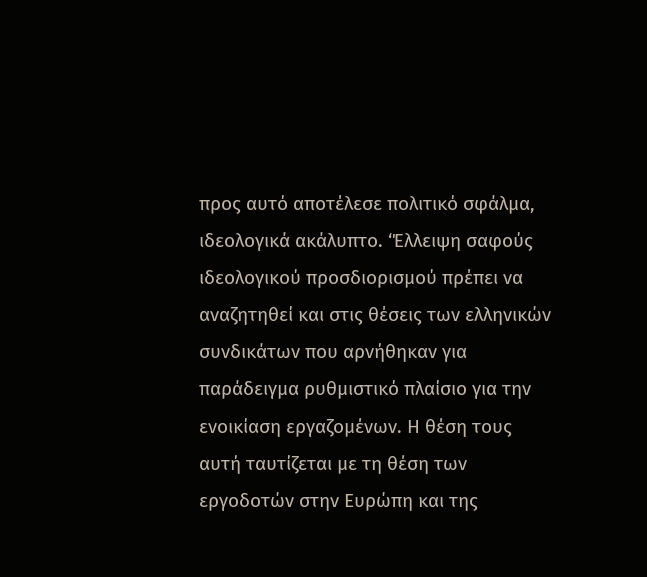προς αυτό αποτέλεσε πολιτικό σφάλμα, ιδεολογικά ακάλυπτο. ‘Έλλειψη σαφούς ιδεολογικού προσδιορισμού πρέπει να αναζητηθεί και στις θέσεις των ελληνικών συνδικάτων που αρνήθηκαν για παράδειγμα ρυθμιστικό πλαίσιο για την ενοικίαση εργαζομένων. Η θέση τους αυτή ταυτίζεται με τη θέση των εργοδοτών στην Ευρώπη και της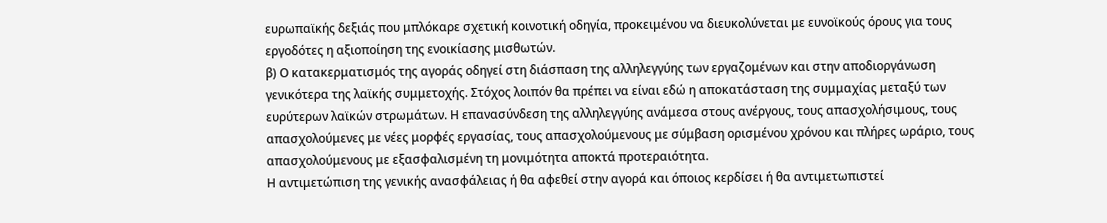ευρωπαϊκής δεξιάς που μπλόκαρε σχετική κοινοτική οδηγία, προκειμένου να διευκολύνεται με ευνοϊκούς όρους για τους εργοδότες η αξιοποίηση της ενοικίασης μισθωτών.
β) Ο κατακερματισμός της αγοράς οδηγεί στη διάσπαση της αλληλεγγύης των εργαζομένων και στην αποδιοργάνωση γενικότερα της λαϊκής συμμετοχής. Στόχος λοιπόν θα πρέπει να είναι εδώ η αποκατάσταση της συμμαχίας μεταξύ των ευρύτερων λαϊκών στρωμάτων. Η επανασύνδεση της αλληλεγγύης ανάμεσα στους ανέργους, τους απασχολήσιμους, τους απασχολούμενες με νέες μορφές εργασίας, τους απασχολούμενους με σύμβαση ορισμένου χρόνου και πλήρες ωράριο, τους απασχολούμενους με εξασφαλισμένη τη μονιμότητα αποκτά προτεραιότητα.
Η αντιμετώπιση της γενικής ανασφάλειας ή θα αφεθεί στην αγορά και όποιος κερδίσει ή θα αντιμετωπιστεί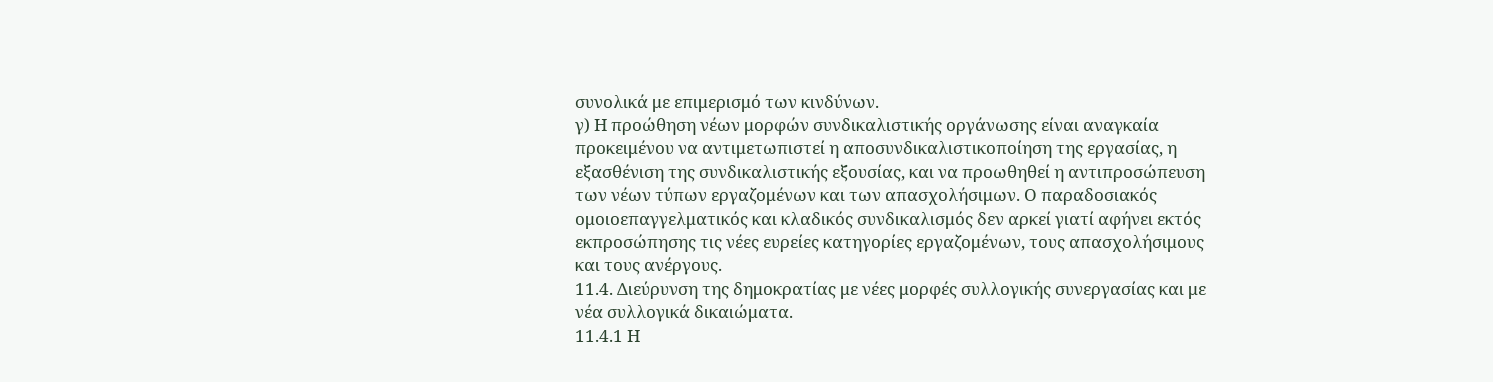συνολικά με επιμερισμό των κινδύνων.
γ) Η προώθηση νέων μορφών συνδικαλιστικής οργάνωσης είναι αναγκαία προκειμένου να αντιμετωπιστεί η αποσυνδικαλιστικοποίηση της εργασίας, η εξασθένιση της συνδικαλιστικής εξουσίας, και να προωθηθεί η αντιπροσώπευση των νέων τύπων εργαζομένων και των απασχολήσιμων. Ο παραδοσιακός ομοιοεπαγγελματικός και κλαδικός συνδικαλισμός δεν αρκεί γιατί αφήνει εκτός εκπροσώπησης τις νέες ευρείες κατηγορίες εργαζομένων, τους απασχολήσιμους και τους ανέργους.
11.4. Διεύρυνση της δημοκρατίας με νέες μορφές συλλογικής συνεργασίας και με νέα συλλογικά δικαιώματα.
11.4.1 Η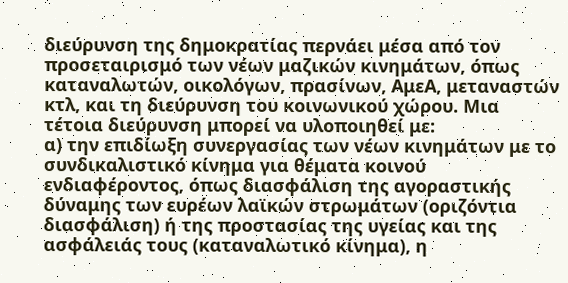διεύρυνση της δημοκρατίας περνάει μέσα από τον προσεταιρισμό των νέων μαζικών κινημάτων, όπως καταναλωτών, οικολόγων, πρασίνων, ΑμεΑ, μεταναστών κτλ, και τη διεύρυνση του κοινωνικού χώρου. Μια τέτοια διεύρυνση μπορεί να υλοποιηθεί με:
α) την επιδίωξη συνεργασίας των νέων κινημάτων με το συνδικαλιστικό κίνημα για θέματα κοινού ενδιαφέροντος, όπως διασφάλιση της αγοραστικής δύναμης των ευρέων λαϊκών στρωμάτων (οριζόντια διασφάλιση) ή της προστασίας της υγείας και της ασφάλειάς τους (καταναλωτικό κίνημα), η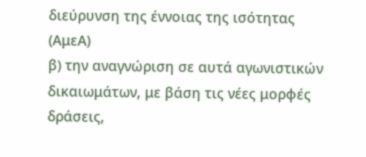διεύρυνση της έννοιας της ισότητας (ΑμεΑ)
β) την αναγνώριση σε αυτά αγωνιστικών δικαιωμάτων, με βάση τις νέες μορφές δράσεις,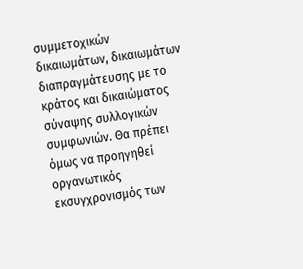συμμετοχικών δικαιωμάτων, δικαιωμάτων διαπραγμάτευσης με το κράτος και δικαιώματος σύναψης συλλογικών συμφωνιών. Θα πρέπει όμως να προηγηθεί οργανωτικός εκσυγχρονισμός των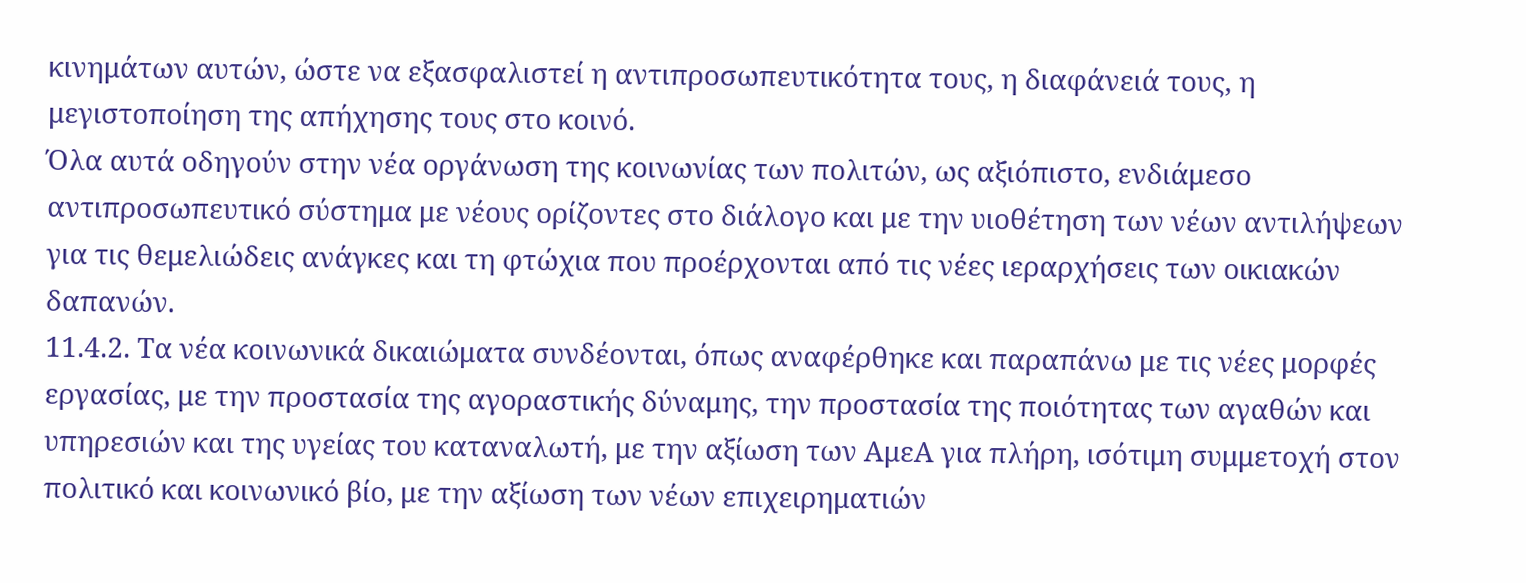κινημάτων αυτών, ώστε να εξασφαλιστεί η αντιπροσωπευτικότητα τους, η διαφάνειά τους, η μεγιστοποίηση της απήχησης τους στο κοινό.
Όλα αυτά οδηγούν στην νέα οργάνωση της κοινωνίας των πολιτών, ως αξιόπιστο, ενδιάμεσο αντιπροσωπευτικό σύστημα με νέους ορίζοντες στο διάλογο και με την υιοθέτηση των νέων αντιλήψεων για τις θεμελιώδεις ανάγκες και τη φτώχια που προέρχονται από τις νέες ιεραρχήσεις των οικιακών δαπανών.
11.4.2. Τα νέα κοινωνικά δικαιώματα συνδέονται, όπως αναφέρθηκε και παραπάνω με τις νέες μορφές εργασίας, με την προστασία της αγοραστικής δύναμης, την προστασία της ποιότητας των αγαθών και υπηρεσιών και της υγείας του καταναλωτή, με την αξίωση των ΑμεΑ για πλήρη, ισότιμη συμμετοχή στον πολιτικό και κοινωνικό βίο, με την αξίωση των νέων επιχειρηματιών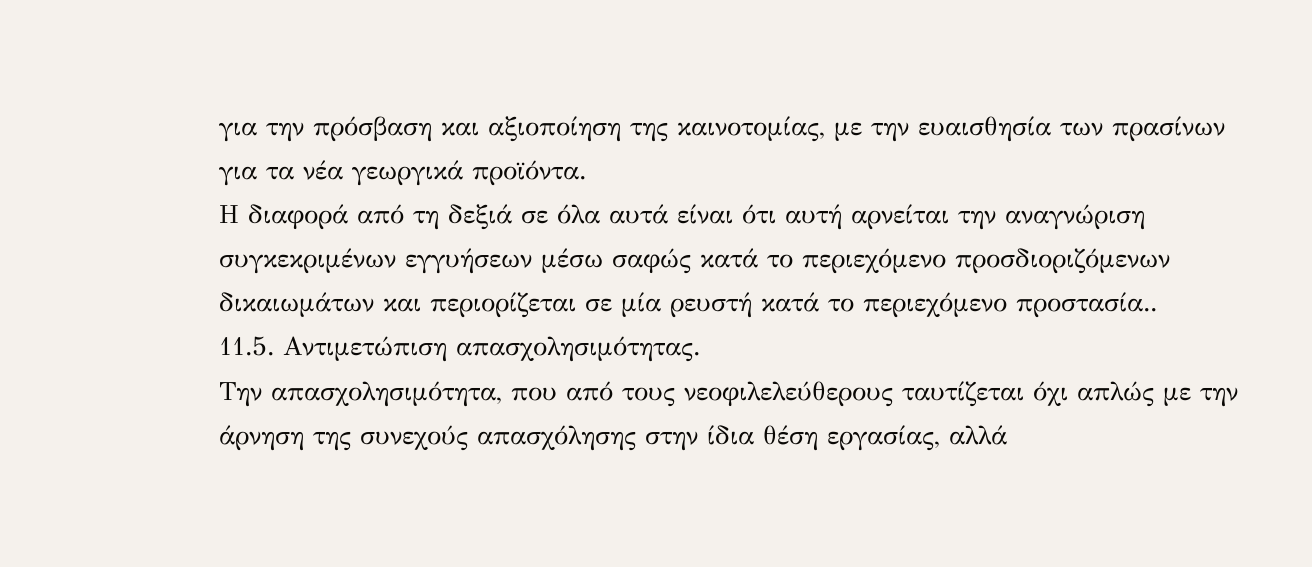για την πρόσβαση και αξιοποίηση της καινοτομίας, με την ευαισθησία των πρασίνων για τα νέα γεωργικά προϊόντα.
Η διαφορά από τη δεξιά σε όλα αυτά είναι ότι αυτή αρνείται την αναγνώριση συγκεκριμένων εγγυήσεων μέσω σαφώς κατά το περιεχόμενο προσδιοριζόμενων δικαιωμάτων και περιορίζεται σε μία ρευστή κατά το περιεχόμενο προστασία..
11.5. Αντιμετώπιση απασχολησιμότητας.
Την απασχολησιμότητα, που από τους νεοφιλελεύθερους ταυτίζεται όχι απλώς με την άρνηση της συνεχούς απασχόλησης στην ίδια θέση εργασίας, αλλά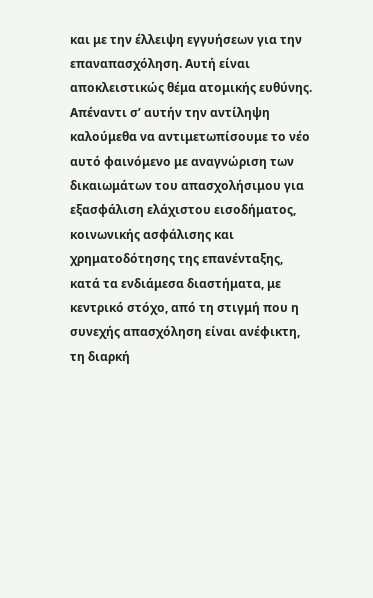και με την έλλειψη εγγυήσεων για την επαναπασχόληση. Αυτή είναι αποκλειστικώς θέμα ατομικής ευθύνης. Απέναντι σ’ αυτήν την αντίληψη καλούμεθα να αντιμετωπίσουμε το νέο αυτό φαινόμενο με αναγνώριση των δικαιωμάτων του απασχολήσιμου για εξασφάλιση ελάχιστου εισοδήματος, κοινωνικής ασφάλισης και χρηματοδότησης της επανένταξης, κατά τα ενδιάμεσα διαστήματα, με κεντρικό στόχο, από τη στιγμή που η συνεχής απασχόληση είναι ανέφικτη, τη διαρκή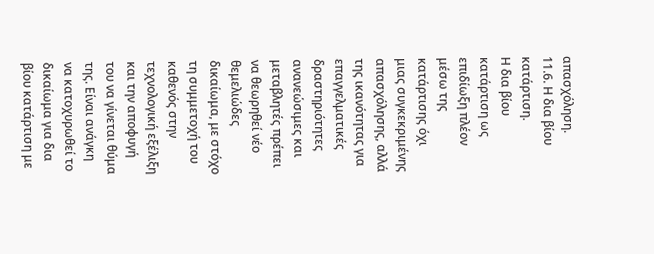απασχόληση.
11.6. Η δια βίου κατάρτιση.
Η δια βίου κατάρτιση ως επιδίωξη πλέον μέσω της κατάρτισης όχι μιας συγκεκριμένης απασχόλησης, αλλά της ικανότητας για επαγγελματικές δραστηριότητες ανανεώσιμες και μεταβλητές πρέπει να θεωρηθεί νέο θεμελιώδες δικαίωμα, με στόχο τη συμμετοχή του καθενός στην τεχνολογική εξέλιξη και την αποφυγή του να γίνεται θύμα της. Είναι ανάγκη να κατοχυρωθεί το δικαίωμα για δια βίου κατάρτιση με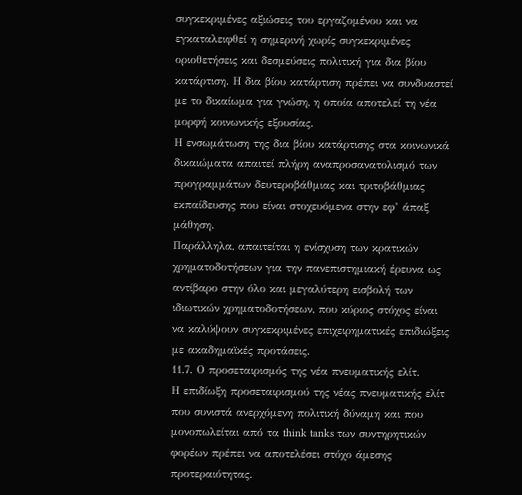συγκεκριμένες αξιώσεις του εργαζομένου και να εγκαταλειφθεί η σημερινή χωρίς συγκεκριμένες οριοθετήσεις και δεσμεύσεις πολιτική για δια βίου κατάρτιση. Η δια βίου κατάρτιση πρέπει να συνδυαστεί με το δικαίωμα για γνώση, η οποία αποτελεί τη νέα μορφή κοινωνικής εξουσίας.
Η ενσωμάτωση της δια βίου κατάρτισης στα κοινωνικά δικαιώματα απαιτεί πλήρη αναπροσανατολισμό των προγραμμάτων δευτεροβάθμιας και τριτοβάθμιας εκπαίδευσης που είναι στοχευόμενα στην εφ’ άπαξ μάθηση.
Παράλληλα, απαιτείται η ενίσχυση των κρατικών χρηματοδοτήσεων για την πανεπιστημιακή έρευνα ως αντίβαρο στην όλο και μεγαλύτερη εισβολή των ιδιωτικών χρηματοδοτήσεων, που κύριος στόχος είναι να καλύψουν συγκεκριμένες επιχειρηματικές επιδιώξεις με ακαδημαϊκές προτάσεις.
11.7. Ο προσεταιρισμός της νέα πνευματικής ελίτ.
Η επιδίωξη προσεταιρισμού της νέας πνευματικής ελίτ που συνιστά ανερχόμενη πολιτική δύναμη και που μονοπωλείται από τα think tanks των συντηρητικών φορέων πρέπει να αποτελέσει στόχο άμεσης προτεραιότητας.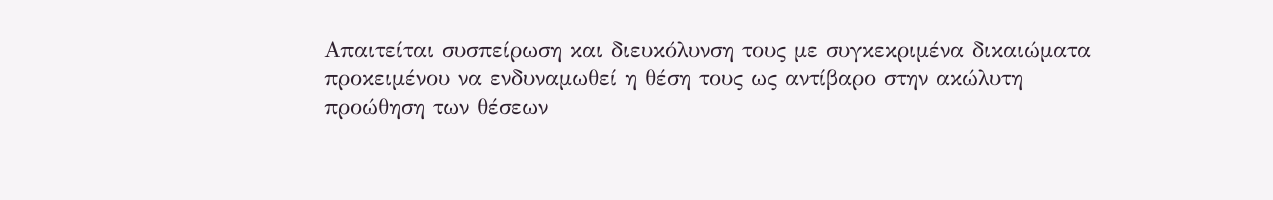Απαιτείται συσπείρωση και διευκόλυνση τους με συγκεκριμένα δικαιώματα προκειμένου να ενδυναμωθεί η θέση τους ως αντίβαρο στην ακώλυτη προώθηση των θέσεων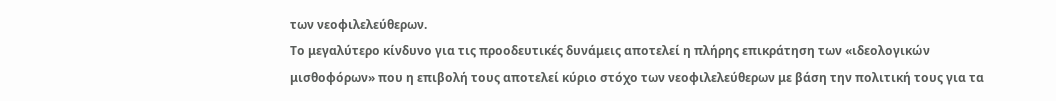των νεοφιλελεύθερων.
Το μεγαλύτερο κίνδυνο για τις προοδευτικές δυνάμεις αποτελεί η πλήρης επικράτηση των «ιδεολογικών μισθοφόρων» που η επιβολή τους αποτελεί κύριο στόχο των νεοφιλελεύθερων με βάση την πολιτική τους για τα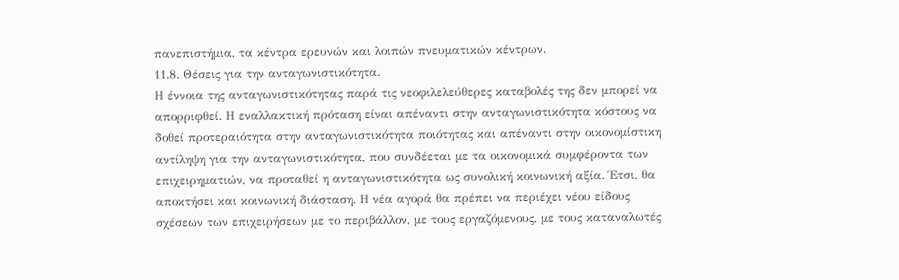πανεπιστήμια, τα κέντρα ερευνών και λοιπών πνευματικών κέντρων.
11.8. Θέσεις για την ανταγωνιστικότητα.
Η έννοια της ανταγωνιστικότητας παρά τις νεοφιλελεύθερες καταβολές της δεν μπορεί να απορριφθεί. Η εναλλακτική πρόταση είναι απέναντι στην ανταγωνιστικότητα κόστους να δοθεί προτεραιότητα στην ανταγωνιστικότητα ποιότητας και απέναντι στην οικονομίστικη αντίληψη για την ανταγωνιστικότητα, που συνδέεται με τα οικονομικά συμφέροντα των επιχειρηματιών, να προταθεί η ανταγωνιστικότητα ως συνολική κοινωνική αξία. Έτσι, θα αποκτήσει και κοινωνική διάσταση. Η νέα αγορά θα πρέπει να περιέχει νέου είδους σχέσεων των επιχειρήσεων με το περιβάλλον, με τους εργαζόμενους, με τους καταναλωτές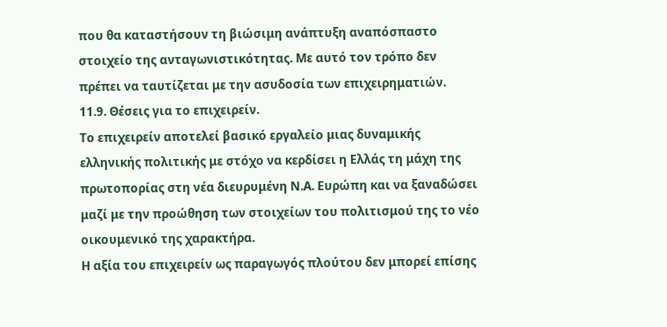που θα καταστήσουν τη βιώσιμη ανάπτυξη αναπόσπαστο στοιχείο της ανταγωνιστικότητας. Με αυτό τον τρόπο δεν πρέπει να ταυτίζεται με την ασυδοσία των επιχειρηματιών.
11.9. Θέσεις για το επιχειρείν.
Το επιχειρείν αποτελεί βασικό εργαλείο μιας δυναμικής ελληνικής πολιτικής με στόχο να κερδίσει η Ελλάς τη μάχη της πρωτοπορίας στη νέα διευρυμένη Ν.Α. Ευρώπη και να ξαναδώσει μαζί με την προώθηση των στοιχείων του πολιτισμού της το νέο οικουμενικό της χαρακτήρα.
Η αξία του επιχειρείν ως παραγωγός πλούτου δεν μπορεί επίσης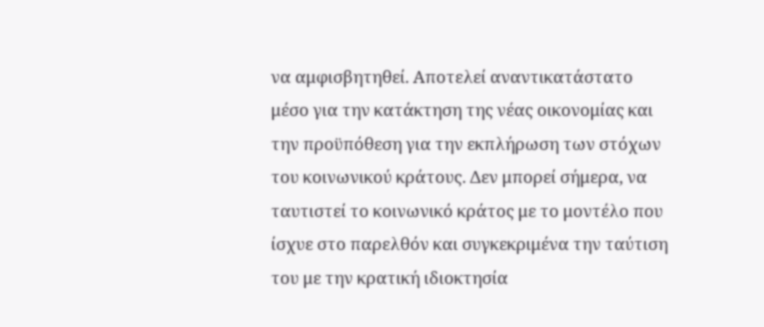να αμφισβητηθεί. Αποτελεί αναντικατάστατο μέσο για την κατάκτηση της νέας οικονομίας και την προϋπόθεση για την εκπλήρωση των στόχων του κοινωνικού κράτους. Δεν μπορεί σήμερα, να ταυτιστεί το κοινωνικό κράτος με το μοντέλο που ίσχυε στο παρελθόν και συγκεκριμένα την ταύτιση του με την κρατική ιδιοκτησία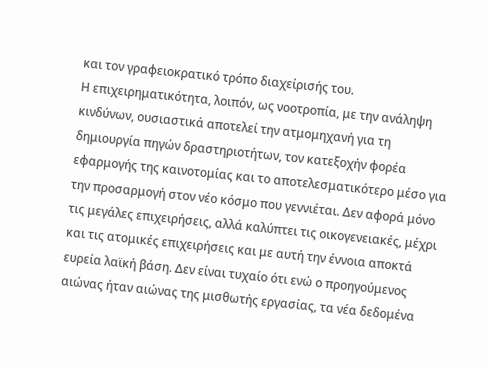και τον γραφειοκρατικό τρόπο διαχείρισής του.
Η επιχειρηματικότητα, λοιπόν, ως νοοτροπία, με την ανάληψη κινδύνων, ουσιαστικά αποτελεί την ατμομηχανή για τη δημιουργία πηγών δραστηριοτήτων, τον κατεξοχήν φορέα εφαρμογής της καινοτομίας και το αποτελεσματικότερο μέσο για την προσαρμογή στον νέο κόσμο που γεννιέται. Δεν αφορά μόνο τις μεγάλες επιχειρήσεις, αλλά καλύπτει τις οικογενειακές, μέχρι και τις ατομικές επιχειρήσεις και με αυτή την έννοια αποκτά ευρεία λαϊκή βάση. Δεν είναι τυχαίο ότι ενώ ο προηγούμενος αιώνας ήταν αιώνας της μισθωτής εργασίας, τα νέα δεδομένα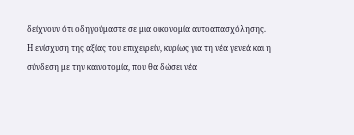δείχνουν ότι οδηγούμαστε σε μια οικονομία αυτοαπασχόλησης.
Η ενίσχυση της αξίας του επιχειρείν, κυρίως για τη νέα γενεά και η σύνδεση με την καινοτομία, που θα δώσει νέα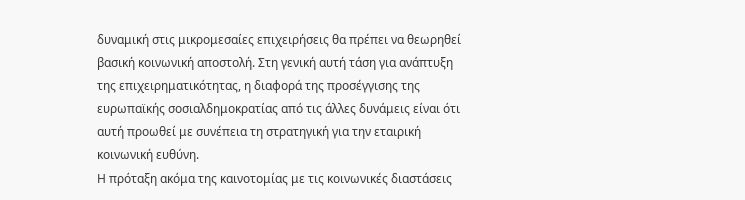δυναμική στις μικρομεσαίες επιχειρήσεις θα πρέπει να θεωρηθεί βασική κοινωνική αποστολή. Στη γενική αυτή τάση για ανάπτυξη της επιχειρηματικότητας, η διαφορά της προσέγγισης της ευρωπαϊκής σοσιαλδημοκρατίας από τις άλλες δυνάμεις είναι ότι αυτή προωθεί με συνέπεια τη στρατηγική για την εταιρική κοινωνική ευθύνη.
Η πρόταξη ακόμα της καινοτομίας με τις κοινωνικές διαστάσεις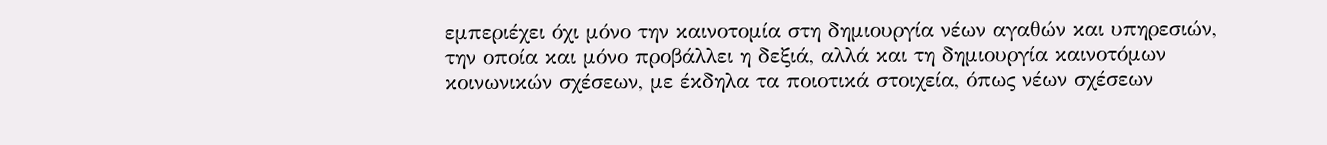εμπεριέχει όχι μόνο την καινοτομία στη δημιουργία νέων αγαθών και υπηρεσιών, την οποία και μόνο προβάλλει η δεξιά, αλλά και τη δημιουργία καινοτόμων κοινωνικών σχέσεων, με έκδηλα τα ποιοτικά στοιχεία, όπως νέων σχέσεων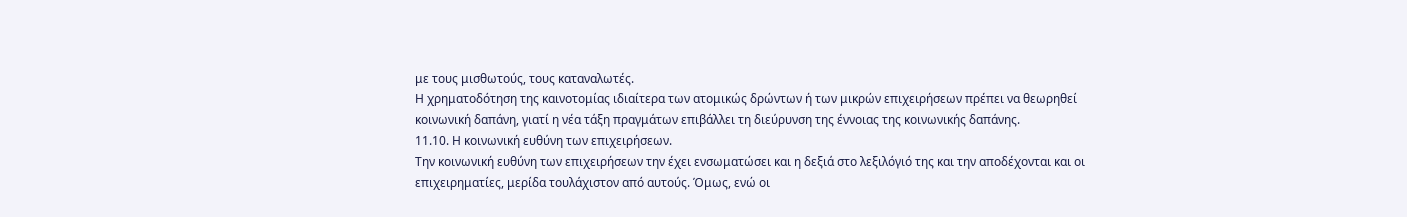με τους μισθωτούς, τους καταναλωτές.
Η χρηματοδότηση της καινοτομίας ιδιαίτερα των ατομικώς δρώντων ή των μικρών επιχειρήσεων πρέπει να θεωρηθεί κοινωνική δαπάνη, γιατί η νέα τάξη πραγμάτων επιβάλλει τη διεύρυνση της έννοιας της κοινωνικής δαπάνης.
11.10. Η κοινωνική ευθύνη των επιχειρήσεων.
Την κοινωνική ευθύνη των επιχειρήσεων την έχει ενσωματώσει και η δεξιά στο λεξιλόγιό της και την αποδέχονται και οι επιχειρηματίες, μερίδα τουλάχιστον από αυτούς. Όμως, ενώ οι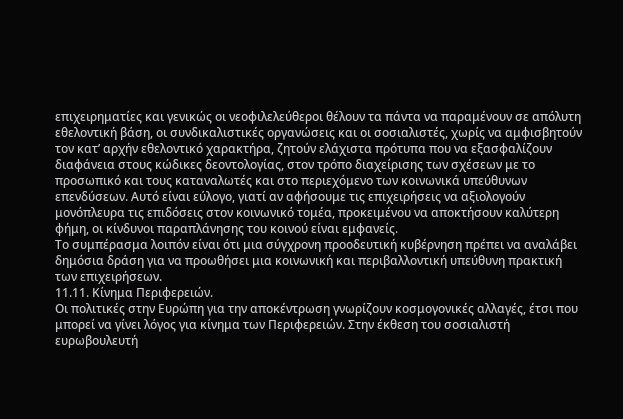επιχειρηματίες και γενικώς οι νεοφιλελεύθεροι θέλουν τα πάντα να παραμένουν σε απόλυτη εθελοντική βάση, οι συνδικαλιστικές οργανώσεις και οι σοσιαλιστές, χωρίς να αμφισβητούν τον κατ’ αρχήν εθελοντικό χαρακτήρα, ζητούν ελάχιστα πρότυπα που να εξασφαλίζουν διαφάνεια στους κώδικες δεοντολογίας, στον τρόπο διαχείρισης των σχέσεων με το προσωπικό και τους καταναλωτές και στο περιεχόμενο των κοινωνικά υπεύθυνων επενδύσεων. Αυτό είναι εύλογο, γιατί αν αφήσουμε τις επιχειρήσεις να αξιολογούν μονόπλευρα τις επιδόσεις στον κοινωνικό τομέα, προκειμένου να αποκτήσουν καλύτερη φήμη, οι κίνδυνοι παραπλάνησης του κοινού είναι εμφανείς.
Το συμπέρασμα λοιπόν είναι ότι μια σύγχρονη προοδευτική κυβέρνηση πρέπει να αναλάβει δημόσια δράση για να προωθήσει μια κοινωνική και περιβαλλοντική υπεύθυνη πρακτική των επιχειρήσεων.
11.11. Κίνημα Περιφερειών.
Οι πολιτικές στην Ευρώπη για την αποκέντρωση γνωρίζουν κοσμογονικές αλλαγές, έτσι που μπορεί να γίνει λόγος για κίνημα των Περιφερειών. Στην έκθεση του σοσιαλιστή ευρωβουλευτή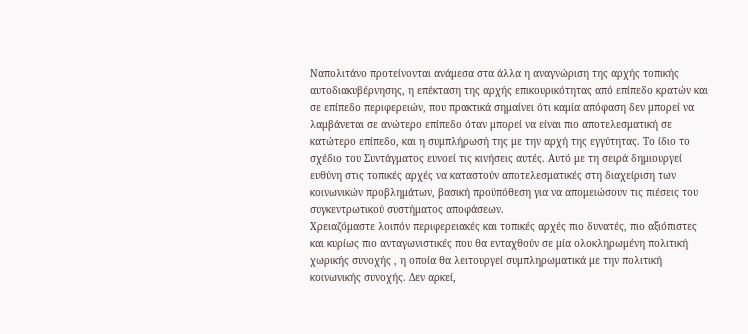Ναπολιτάνο προτείνονται ανάμεσα στα άλλα η αναγνώριση της αρχής τοπικής αυτοδιακυβέρνησης, η επέκταση της αρχής επικουρικότητας από επίπεδο κρατών και σε επίπεδο περιφερειών, που πρακτικά σημαίνει ότι καμία απόφαση δεν μπορεί να λαμβάνεται σε ανώτερο επίπεδο όταν μπορεί να είναι πιο αποτελεσματική σε κατώτερο επίπεδο, και η συμπλήρωσή της με την αρχή της εγγύτητας. Το ίδιο το σχέδιο του Συντάγματος ευνοεί τις κινήσεις αυτές. Αυτό με τη σειρά δημιουργεί ευθύνη στις τοπικές αρχές να καταστούν αποτελεσματικές στη διαχείριση των κοινωνικών προβλημάτων, βασική προϋπόθεση για να απομειώσουν τις πιέσεις του συγκεντρωτικού συστήματος αποφάσεων.
Χρειαζόμαστε λοιπόν περιφερειακές και τοπικές αρχές πιο δυνατές, πιο αξιόπιστες και κυρίως πιο ανταγωνιστικές που θα ενταχθούν σε μία ολοκληρωμένη πολιτική χωρικής συνοχής , η οποία θα λειτουργεί συμπληρωματικά με την πολιτική κοινωνικής συνοχής. Δεν αρκεί,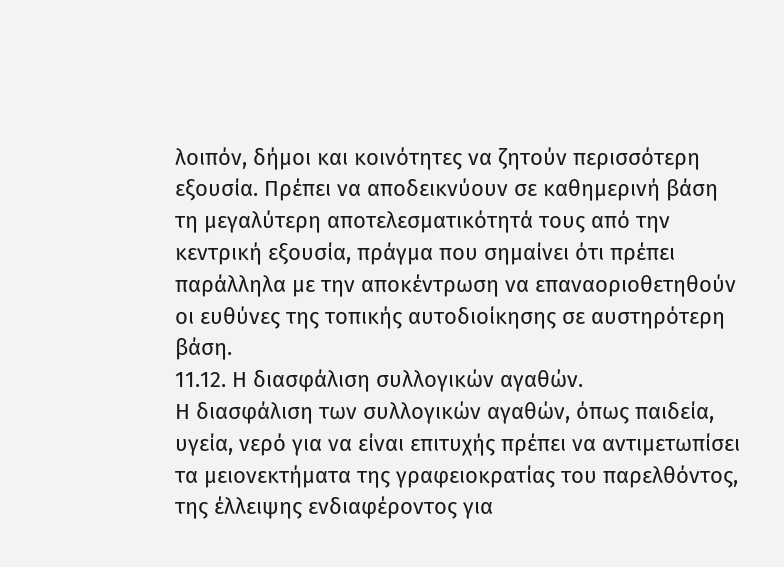λοιπόν, δήμοι και κοινότητες να ζητούν περισσότερη εξουσία. Πρέπει να αποδεικνύουν σε καθημερινή βάση τη μεγαλύτερη αποτελεσματικότητά τους από την κεντρική εξουσία, πράγμα που σημαίνει ότι πρέπει παράλληλα με την αποκέντρωση να επαναοριοθετηθούν οι ευθύνες της τοπικής αυτοδιοίκησης σε αυστηρότερη βάση.
11.12. Η διασφάλιση συλλογικών αγαθών.
Η διασφάλιση των συλλογικών αγαθών, όπως παιδεία, υγεία, νερό για να είναι επιτυχής πρέπει να αντιμετωπίσει τα μειονεκτήματα της γραφειοκρατίας του παρελθόντος, της έλλειψης ενδιαφέροντος για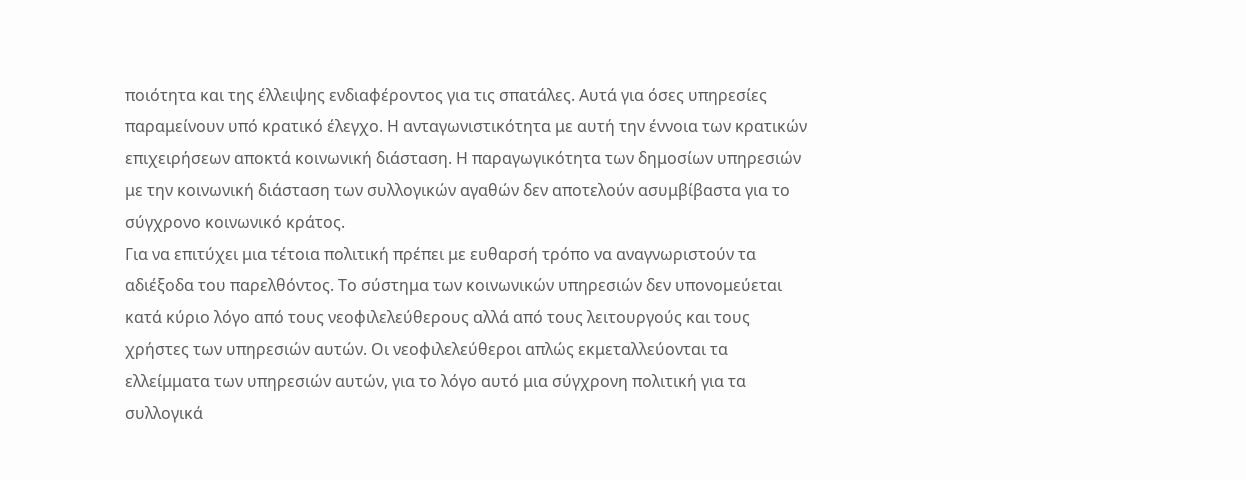ποιότητα και της έλλειψης ενδιαφέροντος για τις σπατάλες. Αυτά για όσες υπηρεσίες παραμείνουν υπό κρατικό έλεγχο. Η ανταγωνιστικότητα με αυτή την έννοια των κρατικών επιχειρήσεων αποκτά κοινωνική διάσταση. Η παραγωγικότητα των δημοσίων υπηρεσιών με την κοινωνική διάσταση των συλλογικών αγαθών δεν αποτελούν ασυμβίβαστα για το σύγχρονο κοινωνικό κράτος.
Για να επιτύχει μια τέτοια πολιτική πρέπει με ευθαρσή τρόπο να αναγνωριστούν τα αδιέξοδα του παρελθόντος. Το σύστημα των κοινωνικών υπηρεσιών δεν υπονομεύεται κατά κύριο λόγο από τους νεοφιλελεύθερους αλλά από τους λειτουργούς και τους χρήστες των υπηρεσιών αυτών. Οι νεοφιλελεύθεροι απλώς εκμεταλλεύονται τα ελλείμματα των υπηρεσιών αυτών, για το λόγο αυτό μια σύγχρονη πολιτική για τα συλλογικά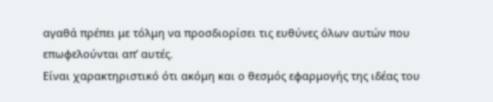αγαθά πρέπει με τόλμη να προσδιορίσει τις ευθύνες όλων αυτών που επωφελούνται απ’ αυτές.
Είναι χαρακτηριστικό ότι ακόμη και ο θεσμός εφαρμογής της ιδέας του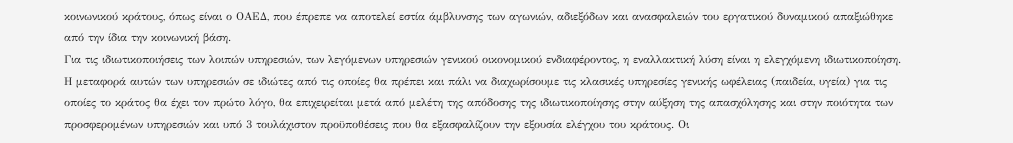κοινωνικού κράτους, όπως είναι ο ΟΑΕΔ, που έπρεπε να αποτελεί εστία άμβλυνσης των αγωνιών, αδιεξόδων και ανασφαλειών του εργατικού δυναμικού απαξιώθηκε από την ίδια την κοινωνική βάση.
Για τις ιδιωτικοποιήσεις των λοιπών υπηρεσιών, των λεγόμενων υπηρεσιών γενικού οικονομικού ενδιαφέροντος, η εναλλακτική λύση είναι η ελεγχόμενη ιδιωτικοποίηση. Η μεταφορά αυτών των υπηρεσιών σε ιδιώτες από τις οποίες θα πρέπει και πάλι να διαχωρίσουμε τις κλασικές υπηρεσίες γενικής ωφέλειας (παιδεία, υγεία) για τις οποίες το κράτος θα έχει τον πρώτο λόγο, θα επιχειρείται μετά από μελέτη της απόδοσης της ιδιωτικοποίησης στην αύξηση της απασχόλησης και στην ποιότητα των προσφερομένων υπηρεσιών και υπό 3 τουλάχιστον προϋποθέσεις που θα εξασφαλίζουν την εξουσία ελέγχου του κράτους. Οι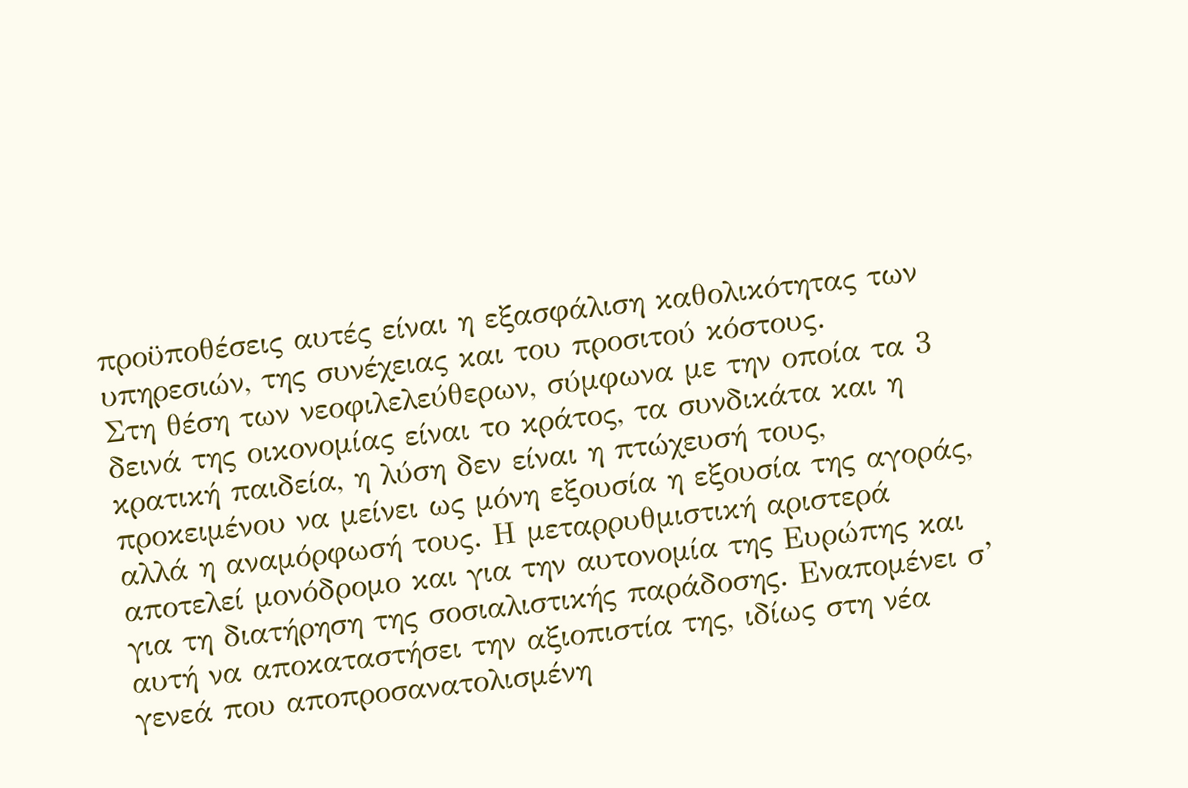προϋποθέσεις αυτές είναι η εξασφάλιση καθολικότητας των υπηρεσιών, της συνέχειας και του προσιτού κόστους.
Στη θέση των νεοφιλελεύθερων, σύμφωνα με την οποία τα 3 δεινά της οικονομίας είναι το κράτος, τα συνδικάτα και η κρατική παιδεία, η λύση δεν είναι η πτώχευσή τους, προκειμένου να μείνει ως μόνη εξουσία η εξουσία της αγοράς, αλλά η αναμόρφωσή τους. Η μεταρρυθμιστική αριστερά αποτελεί μονόδρομο και για την αυτονομία της Ευρώπης και για τη διατήρηση της σοσιαλιστικής παράδοσης. Εναπομένει σ’ αυτή να αποκαταστήσει την αξιοπιστία της, ιδίως στη νέα γενεά που αποπροσανατολισμένη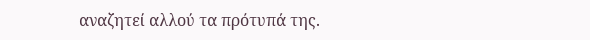αναζητεί αλλού τα πρότυπά της.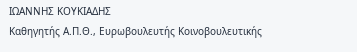ΙΩΑΝΝΗΣ ΚΟΥΚΙΑΔΗΣ
Καθηγητής Α.Π.Θ., Ευρωβουλευτής Κοινοβουλευτικής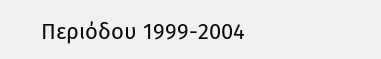Περιόδου 1999-2004